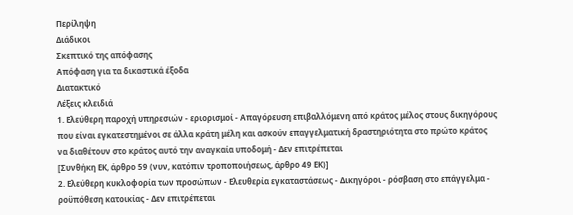Περίληψη
Διάδικοι
Σκεπτικό της απόφασης
Απόφαση για τα δικαστικά έξοδα
Διατακτικό
Λέξεις κλειδιά
1. Ελεύθερη παροχή υπηρεσιών - εριορισμοί - Απαγόρευση επιβαλλόμενη από κράτος μέλος στους δικηγόρους που είναι εγκατεστημένοι σε άλλα κράτη μέλη και ασκούν επαγγελματική δραστηριότητα στο πρώτο κράτος να διαθέτουν στο κράτος αυτό την αναγκαία υποδομή - Δεν επιτρέπεται
[Συνθήκη ΕΚ, άρθρο 59 (νυν, κατόπιν τροποποιήσεως, άρθρο 49 ΕΚ)]
2. Ελεύθερη κυκλοφορία των προσώπων - Ελευθερία εγκαταστάσεως - Δικηγόροι - ρόσβαση στο επάγγελμα - ροϋπόθεση κατοικίας - Δεν επιτρέπεται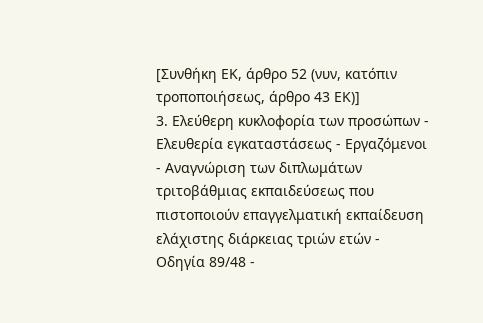[Συνθήκη ΕΚ, άρθρο 52 (νυν, κατόπιν τροποποιήσεως, άρθρο 43 ΕΚ)]
3. Ελεύθερη κυκλοφορία των προσώπων - Ελευθερία εγκαταστάσεως - Εργαζόμενοι - Αναγνώριση των διπλωμάτων τριτοβάθμιας εκπαιδεύσεως που πιστοποιούν επαγγελματική εκπαίδευση ελάχιστης διάρκειας τριών ετών - Οδηγία 89/48 -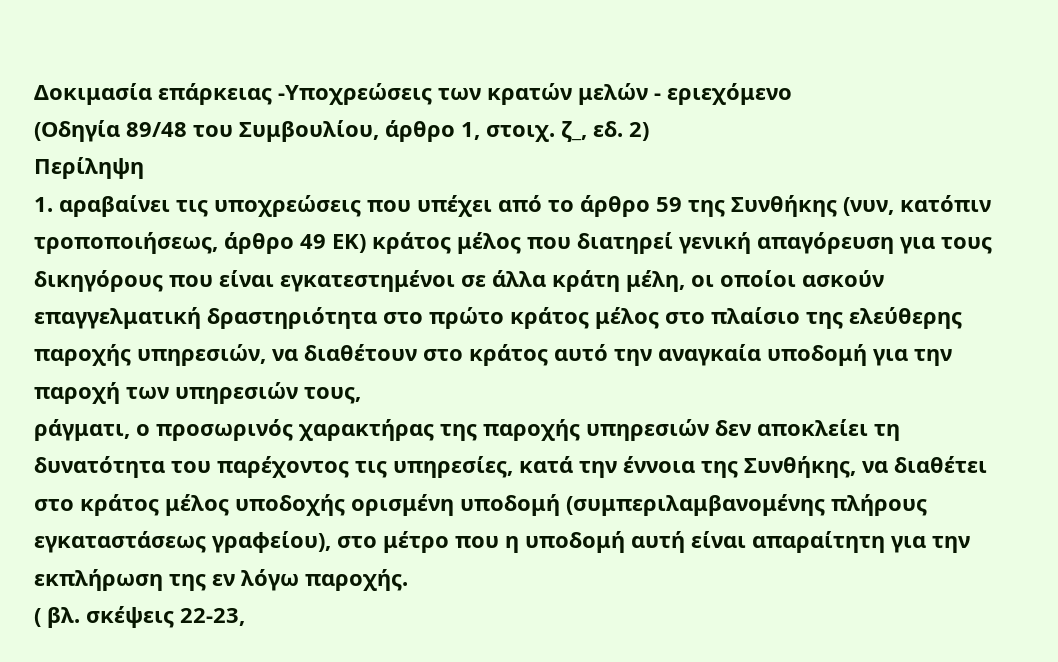Δοκιμασία επάρκειας -Υποχρεώσεις των κρατών μελών - εριεχόμενο
(Οδηγία 89/48 του Συμβουλίου, άρθρο 1, στοιχ. ζ_, εδ. 2)
Περίληψη
1. αραβαίνει τις υποχρεώσεις που υπέχει από το άρθρο 59 της Συνθήκης (νυν, κατόπιν τροποποιήσεως, άρθρο 49 ΕΚ) κράτος μέλος που διατηρεί γενική απαγόρευση για τους δικηγόρους που είναι εγκατεστημένοι σε άλλα κράτη μέλη, οι οποίοι ασκούν επαγγελματική δραστηριότητα στο πρώτο κράτος μέλος στο πλαίσιο της ελεύθερης παροχής υπηρεσιών, να διαθέτουν στο κράτος αυτό την αναγκαία υποδομή για την παροχή των υπηρεσιών τους,
ράγματι, ο προσωρινός χαρακτήρας της παροχής υπηρεσιών δεν αποκλείει τη δυνατότητα του παρέχοντος τις υπηρεσίες, κατά την έννοια της Συνθήκης, να διαθέτει στο κράτος μέλος υποδοχής ορισμένη υποδομή (συμπεριλαμβανομένης πλήρους εγκαταστάσεως γραφείου), στο μέτρο που η υποδομή αυτή είναι απαραίτητη για την εκπλήρωση της εν λόγω παροχής.
( βλ. σκέψεις 22-23,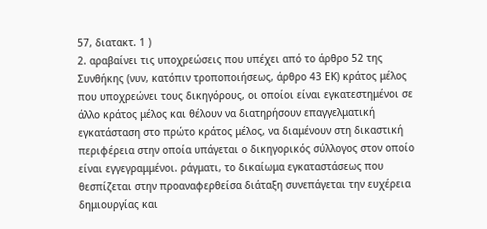57, διατακτ. 1 )
2. αραβαίνει τις υποχρεώσεις που υπέχει από το άρθρο 52 της Συνθήκης (νυν, κατόπιν τροποποιήσεως, άρθρο 43 ΕΚ) κράτος μέλος που υποχρεώνει τους δικηγόρους, οι οποίοι είναι εγκατεστημένοι σε άλλο κράτος μέλος και θέλουν να διατηρήσουν επαγγελματική εγκατάσταση στο πρώτο κράτος μέλος, να διαμένουν στη δικαστική περιφέρεια στην οποία υπάγεται ο δικηγορικός σύλλογος στον οποίο είναι εγγεγραμμένοι. ράγματι, το δικαίωμα εγκαταστάσεως που θεσπίζεται στην προαναφερθείσα διάταξη συνεπάγεται την ευχέρεια δημιουργίας και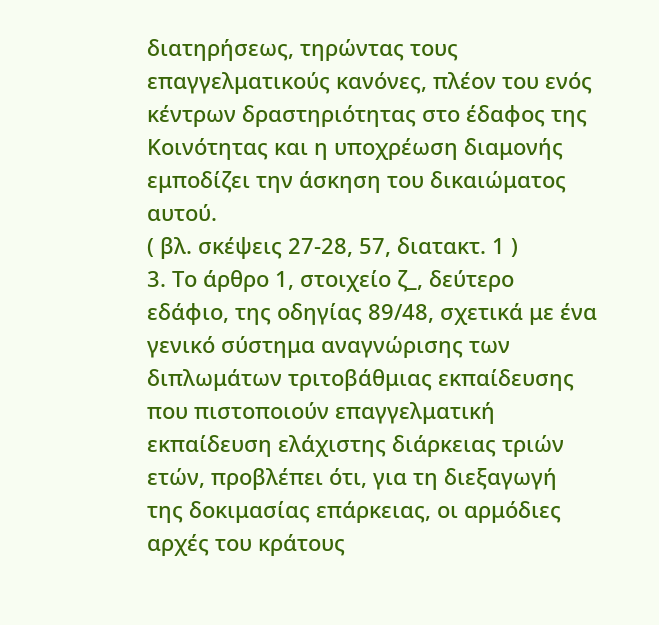διατηρήσεως, τηρώντας τους επαγγελματικούς κανόνες, πλέον του ενός κέντρων δραστηριότητας στο έδαφος της Κοινότητας και η υποχρέωση διαμονής εμποδίζει την άσκηση του δικαιώματος αυτού.
( βλ. σκέψεις 27-28, 57, διατακτ. 1 )
3. Το άρθρο 1, στοιχείο ζ_, δεύτερο εδάφιο, της οδηγίας 89/48, σχετικά με ένα γενικό σύστημα αναγνώρισης των διπλωμάτων τριτοβάθμιας εκπαίδευσης που πιστοποιούν επαγγελματική εκπαίδευση ελάχιστης διάρκειας τριών ετών, προβλέπει ότι, για τη διεξαγωγή της δοκιμασίας επάρκειας, οι αρμόδιες αρχές του κράτους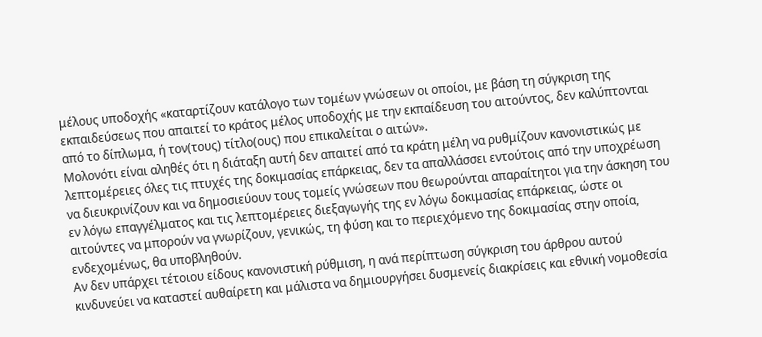μέλους υποδοχής «καταρτίζουν κατάλογο των τομέων γνώσεων οι οποίοι, με βάση τη σύγκριση της εκπαιδεύσεως που απαιτεί το κράτος μέλος υποδοχής με την εκπαίδευση του αιτούντος, δεν καλύπτονται από το δίπλωμα, ή τον(τους) τίτλο(ους) που επικαλείται ο αιτών».
Μολονότι είναι αληθές ότι η διάταξη αυτή δεν απαιτεί από τα κράτη μέλη να ρυθμίζουν κανονιστικώς με λεπτομέρειες όλες τις πτυχές της δοκιμασίας επάρκειας, δεν τα απαλλάσσει εντούτοις από την υποχρέωση να διευκρινίζουν και να δημοσιεύουν τους τομείς γνώσεων που θεωρούνται απαραίτητοι για την άσκηση του εν λόγω επαγγέλματος και τις λεπτομέρειες διεξαγωγής της εν λόγω δοκιμασίας επάρκειας, ώστε οι αιτούντες να μπορούν να γνωρίζουν, γενικώς, τη φύση και το περιεχόμενο της δοκιμασίας στην οποία, ενδεχομένως, θα υποβληθούν.
Αν δεν υπάρχει τέτοιου είδους κανονιστική ρύθμιση, η ανά περίπτωση σύγκριση του άρθρου αυτού κινδυνεύει να καταστεί αυθαίρετη και μάλιστα να δημιουργήσει δυσμενείς διακρίσεις και εθνική νομοθεσία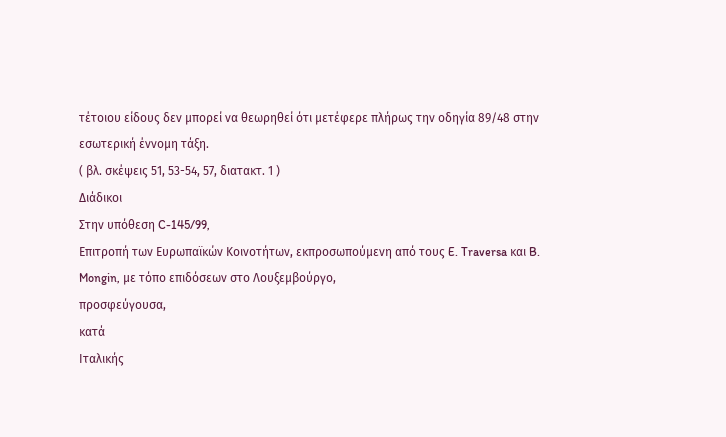τέτοιου είδους δεν μπορεί να θεωρηθεί ότι μετέφερε πλήρως την οδηγία 89/48 στην εσωτερική έννομη τάξη.
( βλ. σκέψεις 51, 53-54, 57, διατακτ. 1 )
Διάδικοι
Στην υπόθεση C-145/99,
Επιτροπή των Ευρωπαϊκών Κοινοτήτων, εκπροσωπούμενη από τους E. Traversa και B. Mongin, με τόπο επιδόσεων στο Λουξεμβούργο,
προσφεύγουσα,
κατά
Ιταλικής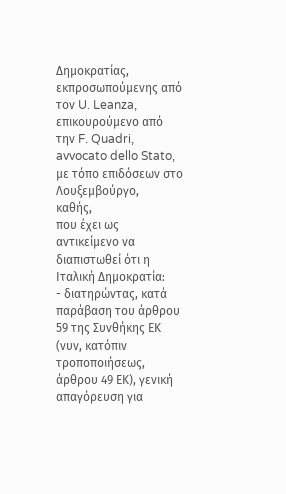Δημοκρατίας, εκπροσωπούμενης από τον U. Leanza, επικουρούμενο από την F. Quadri, avvocato dello Stato, με τόπο επιδόσεων στο Λουξεμβούργο,
καθής,
που έχει ως αντικείμενο να διαπιστωθεί ότι η Ιταλική Δημοκρατία:
- διατηρώντας, κατά παράβαση του άρθρου 59 της Συνθήκης ΕΚ (νυν, κατόπιν τροποποιήσεως, άρθρου 49 ΕΚ), γενική απαγόρευση για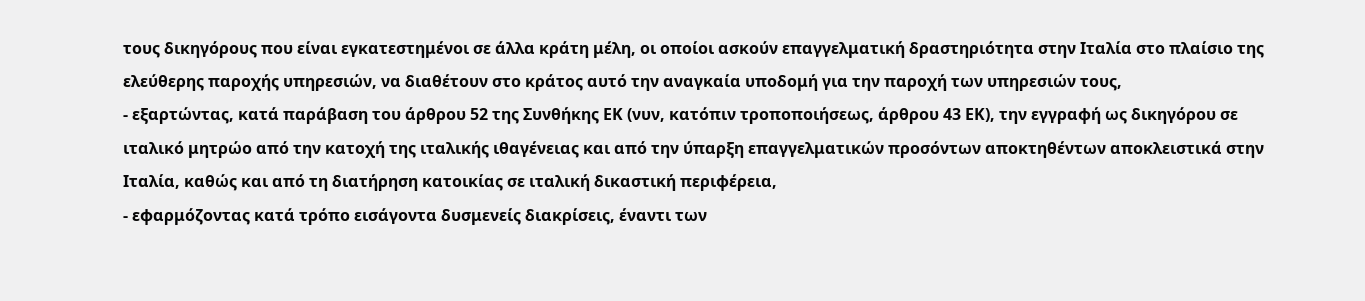τους δικηγόρους που είναι εγκατεστημένοι σε άλλα κράτη μέλη, οι οποίοι ασκούν επαγγελματική δραστηριότητα στην Ιταλία στο πλαίσιο της ελεύθερης παροχής υπηρεσιών, να διαθέτουν στο κράτος αυτό την αναγκαία υποδομή για την παροχή των υπηρεσιών τους,
- εξαρτώντας, κατά παράβαση του άρθρου 52 της Συνθήκης ΕΚ (νυν, κατόπιν τροποποιήσεως, άρθρου 43 ΕΚ), την εγγραφή ως δικηγόρου σε ιταλικό μητρώο από την κατοχή της ιταλικής ιθαγένειας και από την ύπαρξη επαγγελματικών προσόντων αποκτηθέντων αποκλειστικά στην Ιταλία, καθώς και από τη διατήρηση κατοικίας σε ιταλική δικαστική περιφέρεια,
- εφαρμόζοντας κατά τρόπο εισάγοντα δυσμενείς διακρίσεις, έναντι των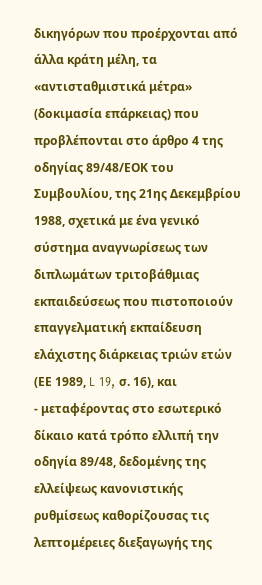δικηγόρων που προέρχονται από άλλα κράτη μέλη, τα «αντισταθμιστικά μέτρα» (δοκιμασία επάρκειας) που προβλέπονται στο άρθρο 4 της οδηγίας 89/48/ΕΟΚ του Συμβουλίου, της 21ης Δεκεμβρίου 1988, σχετικά με ένα γενικό σύστημα αναγνωρίσεως των διπλωμάτων τριτοβάθμιας εκπαιδεύσεως που πιστοποιούν επαγγελματική εκπαίδευση ελάχιστης διάρκειας τριών ετών (ΕΕ 1989, L 19, σ. 16), και
- μεταφέροντας στο εσωτερικό δίκαιο κατά τρόπο ελλιπή την οδηγία 89/48, δεδομένης της ελλείψεως κανονιστικής ρυθμίσεως καθορίζουσας τις λεπτομέρειες διεξαγωγής της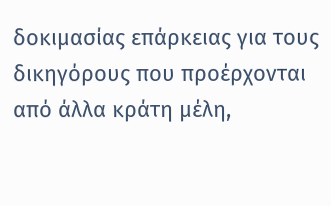δοκιμασίας επάρκειας για τους δικηγόρους που προέρχονται από άλλα κράτη μέλη,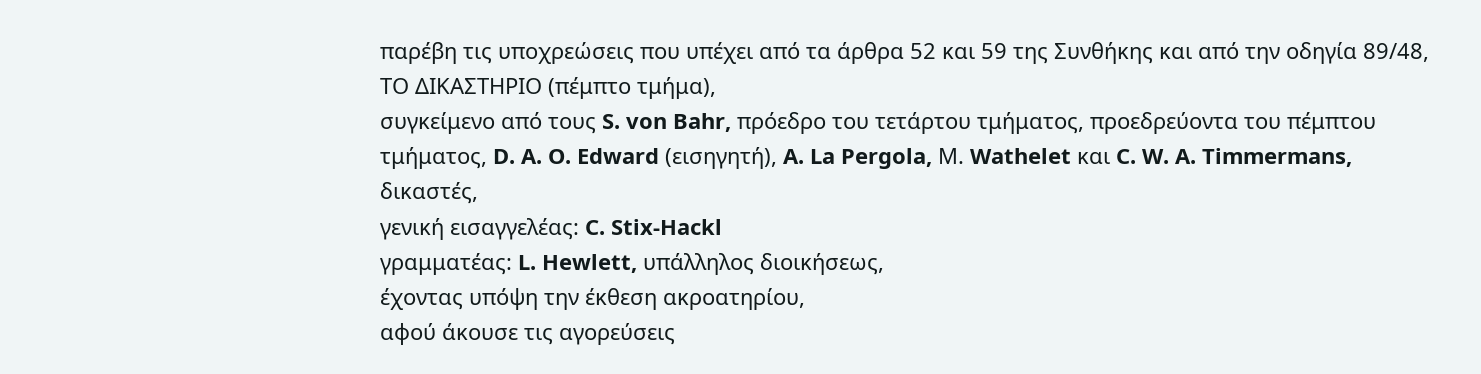παρέβη τις υποχρεώσεις που υπέχει από τα άρθρα 52 και 59 της Συνθήκης και από την οδηγία 89/48,
ΤΟ ΔΙΚΑΣΤΗΡΙΟ (πέμπτο τμήμα),
συγκείμενο από τους S. von Bahr, πρόεδρο του τετάρτου τμήματος, προεδρεύοντα του πέμπτου τμήματος, D. A. O. Edward (εισηγητή), A. La Pergola, Μ. Wathelet και C. W. A. Timmermans, δικαστές,
γενική εισαγγελέας: C. Stix-Hackl
γραμματέας: L. Hewlett, υπάλληλος διοικήσεως,
έχοντας υπόψη την έκθεση ακροατηρίου,
αφού άκουσε τις αγορεύσεις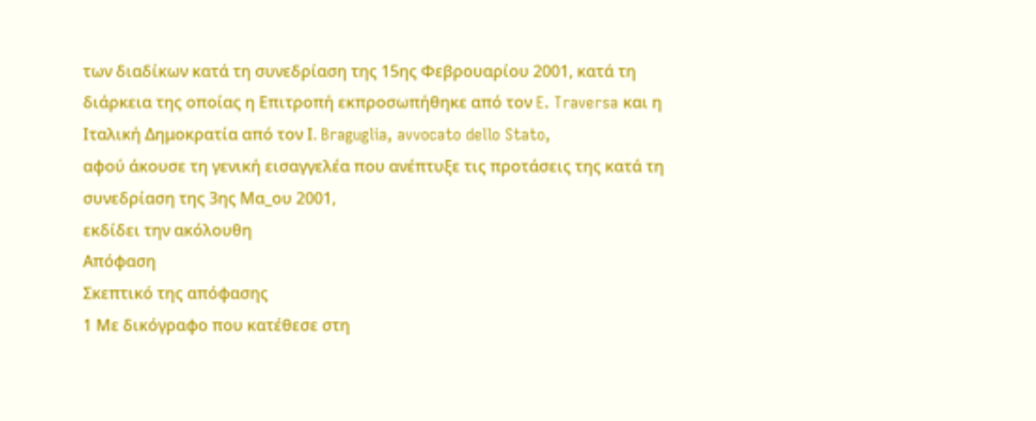των διαδίκων κατά τη συνεδρίαση της 15ης Φεβρουαρίου 2001, κατά τη διάρκεια της οποίας η Επιτροπή εκπροσωπήθηκε από τον E. Traversa και η Ιταλική Δημοκρατία από τον Ι. Braguglia, avvocato dello Stato,
αφού άκουσε τη γενική εισαγγελέα που ανέπτυξε τις προτάσεις της κατά τη συνεδρίαση της 3ης Μα_ου 2001,
εκδίδει την ακόλουθη
Απόφαση
Σκεπτικό της απόφασης
1 Με δικόγραφο που κατέθεσε στη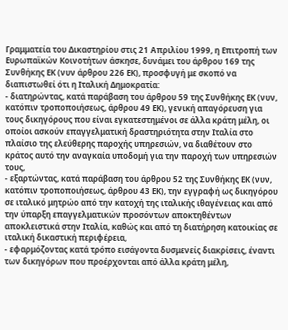Γραμματεία του Δικαστηρίου στις 21 Απριλίου 1999, η Επιτροπή των Ευρωπαϊκών Κοινοτήτων άσκησε, δυνάμει του άρθρου 169 της Συνθήκης ΕΚ (νυν άρθρου 226 ΕΚ), προσφυγή με σκοπό να διαπιστωθεί ότι η Ιταλική Δημοκρατία:
- διατηρώντας, κατά παράβαση του άρθρου 59 της Συνθήκης ΕΚ (νυν, κατόπιν τροποποιήσεως, άρθρου 49 ΕΚ), γενική απαγόρευση για τους δικηγόρους που είναι εγκατεστημένοι σε άλλα κράτη μέλη, οι οποίοι ασκούν επαγγελματική δραστηριότητα στην Ιταλία στο πλαίσιο της ελεύθερης παροχής υπηρεσιών, να διαθέτουν στο κράτος αυτό την αναγκαία υποδομή για την παροχή των υπηρεσιών τους,
- εξαρτώντας, κατά παράβαση του άρθρου 52 της Συνθήκης ΕΚ (νυν, κατόπιν τροποποιήσεως, άρθρου 43 ΕΚ), την εγγραφή ως δικηγόρου σε ιταλικό μητρώο από την κατοχή της ιταλικής ιθαγένειας και από την ύπαρξη επαγγελματικών προσόντων αποκτηθέντων αποκλειστικά στην Ιταλία, καθώς και από τη διατήρηση κατοικίας σε ιταλική δικαστική περιφέρεια,
- εφαρμόζοντας κατά τρόπο εισάγοντα δυσμενείς διακρίσεις, έναντι των δικηγόρων που προέρχονται από άλλα κράτη μέλη,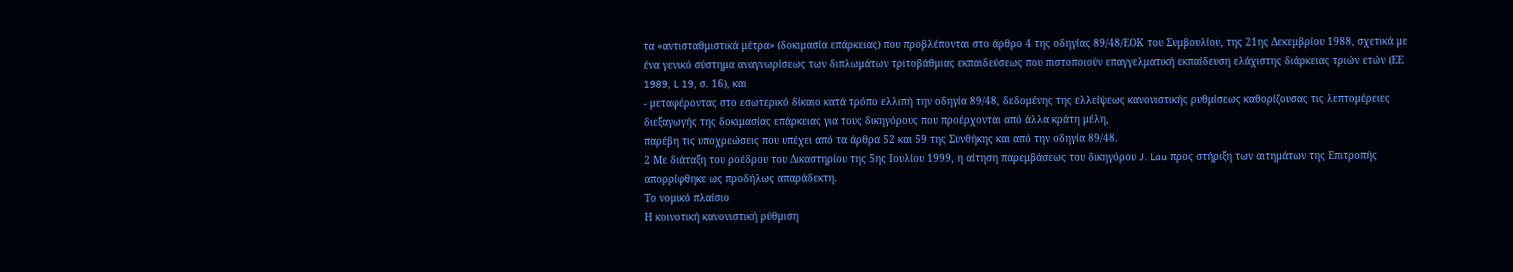τα «αντισταθμιστικά μέτρα» (δοκιμασία επάρκειας) που προβλέπονται στο άρθρο 4 της οδηγίας 89/48/ΕΟΚ του Συμβουλίου, της 21ης Δεκεμβρίου 1988, σχετικά με ένα γενικό σύστημα αναγνωρίσεως των διπλωμάτων τριτοβάθμιας εκπαιδεύσεως που πιστοποιούν επαγγελματική εκπαίδευση ελάχιστης διάρκειας τριών ετών (ΕΕ 1989, L 19, σ. 16), και
- μεταφέροντας στο εσωτερικό δίκαιο κατά τρόπο ελλιπή την οδηγία 89/48, δεδομένης της ελλείψεως κανονιστικής ρυθμίσεως καθορίζουσας τις λεπτομέρειες διεξαγωγής της δοκιμασίας επάρκειας για τους δικηγόρους που προέρχονται από άλλα κράτη μέλη,
παρέβη τις υποχρεώσεις που υπέχει από τα άρθρα 52 και 59 της Συνθήκης και από την οδηγία 89/48.
2 Με διάταξη του ροέδρου του Δικαστηρίου της 5ης Ιουλίου 1999, η αίτηση παρεμβάσεως του δικηγόρου J. Lau προς στήριξη των αιτημάτων της Επιτροπής απορρίφθηκε ως προδήλως απαράδεκτη.
Το νομικό πλαίσιο
Η κοινοτική κανονιστική ρύθμιση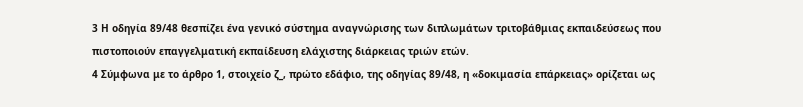3 Η οδηγία 89/48 θεσπίζει ένα γενικό σύστημα αναγνώρισης των διπλωμάτων τριτοβάθμιας εκπαιδεύσεως που πιστοποιούν επαγγελματική εκπαίδευση ελάχιστης διάρκειας τριών ετών.
4 Σύμφωνα με το άρθρο 1, στοιχείο ζ_, πρώτο εδάφιο, της οδηγίας 89/48, η «δοκιμασία επάρκειας» ορίζεται ως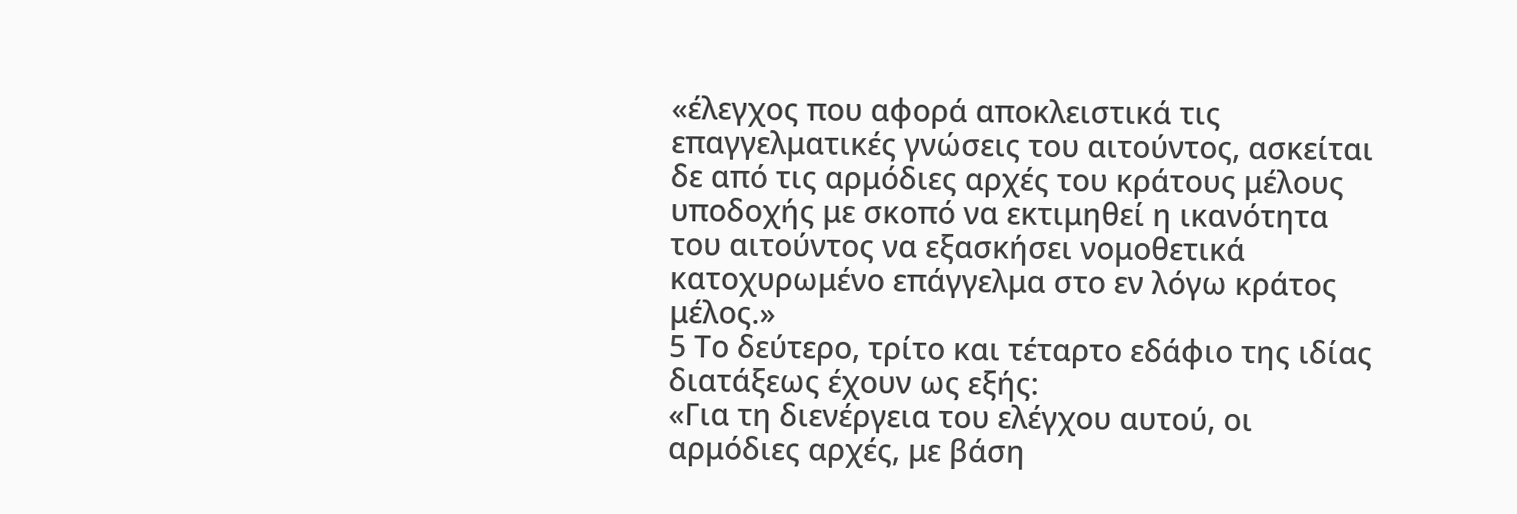«έλεγχος που αφορά αποκλειστικά τις επαγγελματικές γνώσεις του αιτούντος, ασκείται δε από τις αρμόδιες αρχές του κράτους μέλους υποδοχής με σκοπό να εκτιμηθεί η ικανότητα του αιτούντος να εξασκήσει νομοθετικά κατοχυρωμένο επάγγελμα στο εν λόγω κράτος μέλος.»
5 Το δεύτερο, τρίτο και τέταρτο εδάφιο της ιδίας διατάξεως έχουν ως εξής:
«Για τη διενέργεια του ελέγχου αυτού, οι αρμόδιες αρχές, με βάση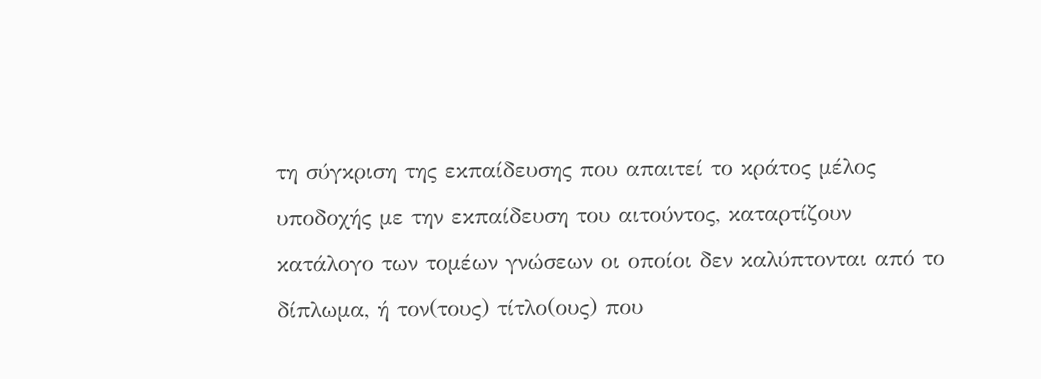τη σύγκριση της εκπαίδευσης που απαιτεί το κράτος μέλος υποδοχής με την εκπαίδευση του αιτούντος, καταρτίζουν κατάλογο των τομέων γνώσεων οι οποίοι δεν καλύπτονται από το δίπλωμα, ή τον(τους) τίτλο(ους) που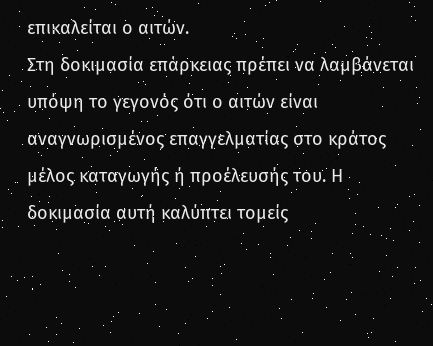επικαλείται ο αιτών.
Στη δοκιμασία επάρκειας πρέπει να λαμβάνεται υπόψη το γεγονός ότι ο αιτών είναι αναγνωρισμένος επαγγελματίας στο κράτος μέλος καταγωγής ή προέλευσής του. Η δοκιμασία αυτή καλύπτει τομείς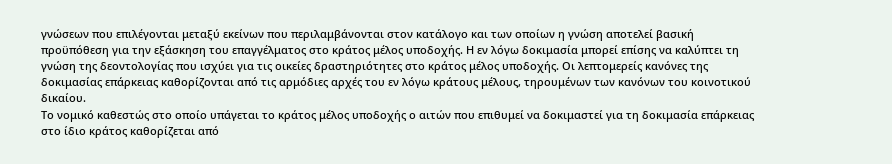γνώσεων που επιλέγονται μεταξύ εκείνων που περιλαμβάνονται στον κατάλογο και των οποίων η γνώση αποτελεί βασική προϋπόθεση για την εξάσκηση του επαγγέλματος στο κράτος μέλος υποδοχής. Η εν λόγω δοκιμασία μπορεί επίσης να καλύπτει τη γνώση της δεοντολογίας που ισχύει για τις οικείες δραστηριότητες στο κράτος μέλος υποδοχής. Οι λεπτομερείς κανόνες της δοκιμασίας επάρκειας καθορίζονται από τις αρμόδιες αρχές του εν λόγω κράτους μέλους, τηρουμένων των κανόνων του κοινοτικού δικαίου.
Το νομικό καθεστώς στο οποίο υπάγεται το κράτος μέλος υποδοχής ο αιτών που επιθυμεί να δοκιμαστεί για τη δοκιμασία επάρκειας στο ίδιο κράτος καθορίζεται από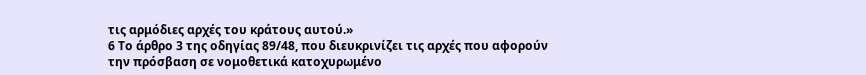τις αρμόδιες αρχές του κράτους αυτού.»
6 Το άρθρο 3 της οδηγίας 89/48, που διευκρινίζει τις αρχές που αφορούν την πρόσβαση σε νομοθετικά κατοχυρωμένο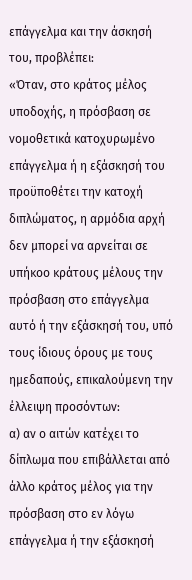επάγγελμα και την άσκησή του, προβλέπει:
«Όταν, στο κράτος μέλος υποδοχής, η πρόσβαση σε νομοθετικά κατοχυρωμένο επάγγελμα ή η εξάσκησή του προϋποθέτει την κατοχή διπλώματος, η αρμόδια αρχή δεν μπορεί να αρνείται σε υπήκοο κράτους μέλους την πρόσβαση στο επάγγελμα αυτό ή την εξάσκησή του, υπό τους ίδιους όρους με τους ημεδαπούς, επικαλούμενη την έλλειψη προσόντων:
α) αν ο αιτών κατέχει το δίπλωμα που επιβάλλεται από άλλο κράτος μέλος για την πρόσβαση στο εν λόγω επάγγελμα ή την εξάσκησή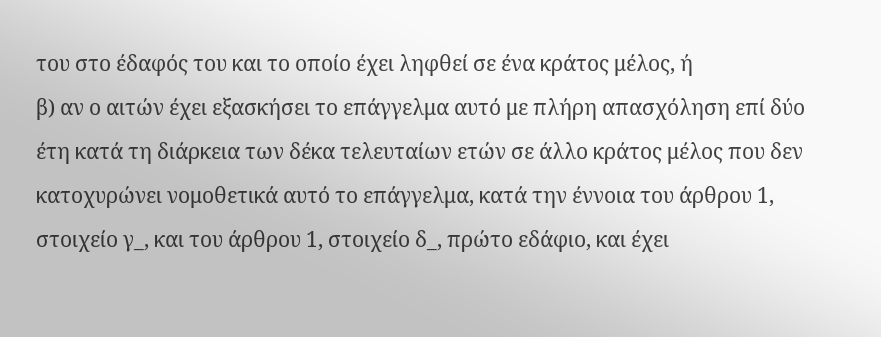του στο έδαφός του και το οποίο έχει ληφθεί σε ένα κράτος μέλος, ή
β) αν ο αιτών έχει εξασκήσει το επάγγελμα αυτό με πλήρη απασχόληση επί δύο έτη κατά τη διάρκεια των δέκα τελευταίων ετών σε άλλο κράτος μέλος που δεν κατοχυρώνει νομοθετικά αυτό το επάγγελμα, κατά την έννοια του άρθρου 1, στοιχείο γ_, και του άρθρου 1, στοιχείο δ_, πρώτο εδάφιο, και έχει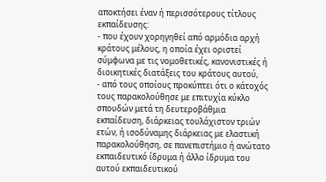αποκτήσει έναν ή περισσότερους τίτλους εκπαίδευσης:
- που έχουν χορηγηθεί από αρμόδια αρχή κράτους μέλους, η οποία έχει οριστεί σύμφωνα με τις νομοθετικές, κανονιστικές ή διοικητικές διατάξεις του κράτους αυτού,
- από τους οποίους προκύπτει ότι ο κάτοχός τους παρακολούθησε με επιτυχία κύκλο σπουδών μετά τη δευτεροβάθμια εκπαίδευση, διάρκειας τουλάχιστον τριών ετών, ή ισοδύναμης διάρκειας με ελαστική παρακολούθηση, σε πανεπιστήμιο ή ανώτατο εκπαιδευτικό ίδρυμα ή άλλο ίδρυμα του αυτού εκπαιδευτικού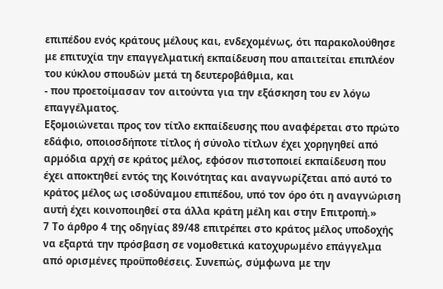επιπέδου ενός κράτους μέλους και, ενδεχομένως, ότι παρακολούθησε με επιτυχία την επαγγελματική εκπαίδευση που απαιτείται επιπλέον του κύκλου σπουδών μετά τη δευτεροβάθμια, και
- που προετοίμασαν τον αιτούντα για την εξάσκηση του εν λόγω επαγγέλματος.
Εξομοιώνεται προς τον τίτλο εκπαίδευσης που αναφέρεται στο πρώτο εδάφιο, οποιοσδήποτε τίτλος ή σύνολο τίτλων έχει χορηγηθεί από αρμόδια αρχή σε κράτος μέλος, εφόσον πιστοποιεί εκπαίδευση που έχει αποκτηθεί εντός της Κοινότητας και αναγνωρίζεται από αυτό το κράτος μέλος ως ισοδύναμου επιπέδου, υπό τον όρο ότι η αναγνώριση αυτή έχει κοινοποιηθεί στα άλλα κράτη μέλη και στην Επιτροπή.»
7 Το άρθρο 4 της οδηγίας 89/48 επιτρέπει στο κράτος μέλος υποδοχής να εξαρτά την πρόσβαση σε νομοθετικά κατοχυρωμένο επάγγελμα από ορισμένες προϋποθέσεις. Συνεπώς, σύμφωνα με την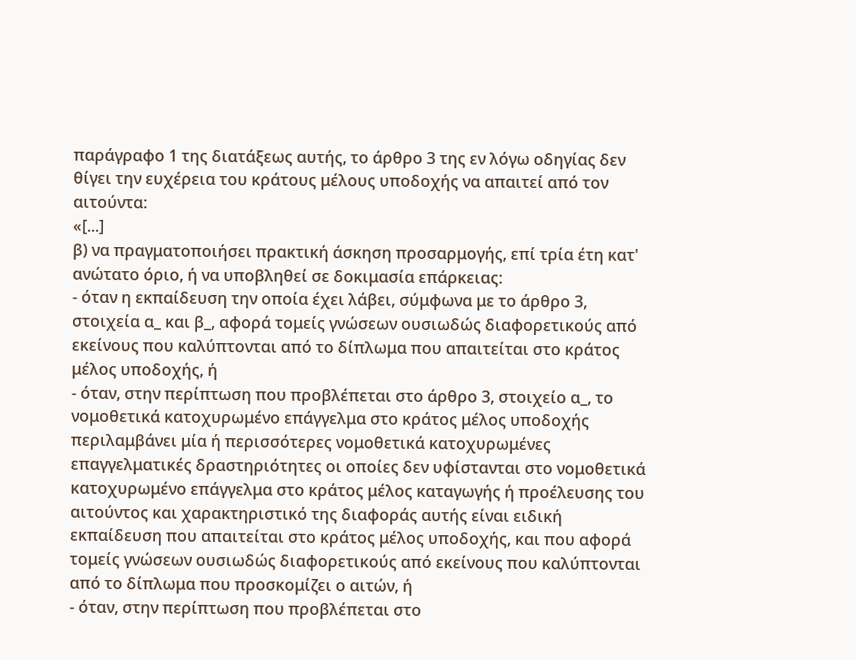παράγραφο 1 της διατάξεως αυτής, το άρθρο 3 της εν λόγω οδηγίας δεν θίγει την ευχέρεια του κράτους μέλους υποδοχής να απαιτεί από τον αιτούντα:
«[...]
β) να πραγματοποιήσει πρακτική άσκηση προσαρμογής, επί τρία έτη κατ' ανώτατο όριο, ή να υποβληθεί σε δοκιμασία επάρκειας:
- όταν η εκπαίδευση την οποία έχει λάβει, σύμφωνα με το άρθρο 3, στοιχεία α_ και β_, αφορά τομείς γνώσεων ουσιωδώς διαφορετικούς από εκείνους που καλύπτονται από το δίπλωμα που απαιτείται στο κράτος μέλος υποδοχής, ή
- όταν, στην περίπτωση που προβλέπεται στο άρθρο 3, στοιχείο α_, το νομοθετικά κατοχυρωμένο επάγγελμα στο κράτος μέλος υποδοχής περιλαμβάνει μία ή περισσότερες νομοθετικά κατοχυρωμένες επαγγελματικές δραστηριότητες οι οποίες δεν υφίστανται στο νομοθετικά κατοχυρωμένο επάγγελμα στο κράτος μέλος καταγωγής ή προέλευσης του αιτούντος και χαρακτηριστικό της διαφοράς αυτής είναι ειδική εκπαίδευση που απαιτείται στο κράτος μέλος υποδοχής, και που αφορά τομείς γνώσεων ουσιωδώς διαφορετικούς από εκείνους που καλύπτονται από το δίπλωμα που προσκομίζει ο αιτών, ή
- όταν, στην περίπτωση που προβλέπεται στο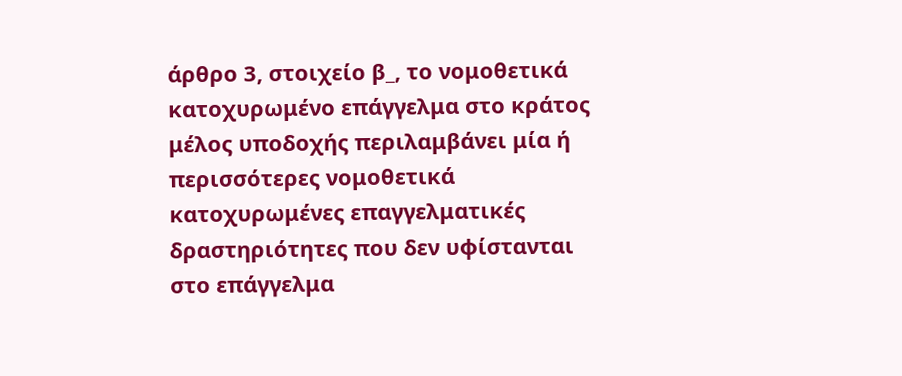άρθρο 3, στοιχείο β_, το νομοθετικά κατοχυρωμένο επάγγελμα στο κράτος μέλος υποδοχής περιλαμβάνει μία ή περισσότερες νομοθετικά κατοχυρωμένες επαγγελματικές δραστηριότητες που δεν υφίστανται στο επάγγελμα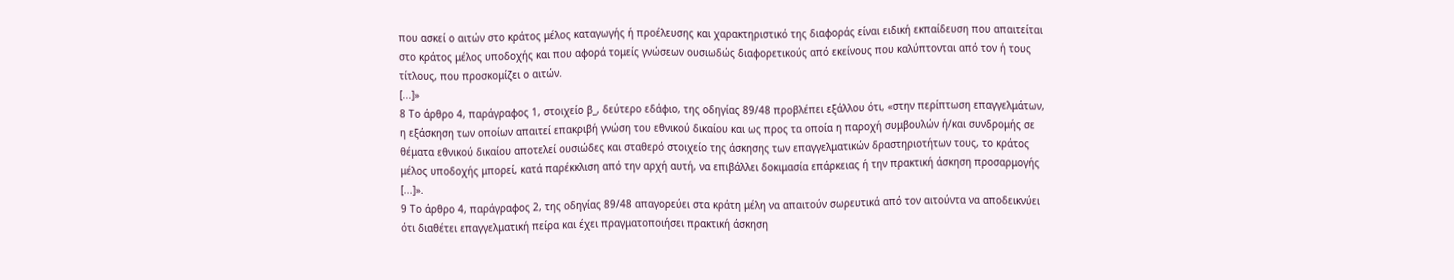που ασκεί ο αιτών στο κράτος μέλος καταγωγής ή προέλευσης και χαρακτηριστικό της διαφοράς είναι ειδική εκπαίδευση που απαιτείται στο κράτος μέλος υποδοχής και που αφορά τομείς γνώσεων ουσιωδώς διαφορετικούς από εκείνους που καλύπτονται από τον ή τους τίτλους, που προσκομίζει ο αιτών.
[...]»
8 Το άρθρο 4, παράγραφος 1, στοιχείο β_, δεύτερο εδάφιο, της οδηγίας 89/48 προβλέπει εξάλλου ότι, «στην περίπτωση επαγγελμάτων, η εξάσκηση των οποίων απαιτεί επακριβή γνώση του εθνικού δικαίου και ως προς τα οποία η παροχή συμβουλών ή/και συνδρομής σε θέματα εθνικού δικαίου αποτελεί ουσιώδες και σταθερό στοιχείο της άσκησης των επαγγελματικών δραστηριοτήτων τους, το κράτος μέλος υποδοχής μπορεί, κατά παρέκκλιση από την αρχή αυτή, να επιβάλλει δοκιμασία επάρκειας ή την πρακτική άσκηση προσαρμογής [...]».
9 Το άρθρο 4, παράγραφος 2, της οδηγίας 89/48 απαγορεύει στα κράτη μέλη να απαιτούν σωρευτικά από τον αιτούντα να αποδεικνύει ότι διαθέτει επαγγελματική πείρα και έχει πραγματοποιήσει πρακτική άσκηση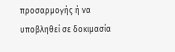προσαρμογής ή να υποβληθεί σε δοκιμασία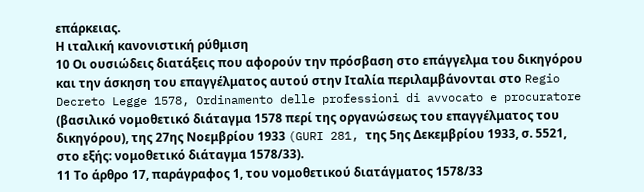επάρκειας.
Η ιταλική κανονιστική ρύθμιση
10 Οι ουσιώδεις διατάξεις που αφορούν την πρόσβαση στο επάγγελμα του δικηγόρου και την άσκηση του επαγγέλματος αυτού στην Ιταλία περιλαμβάνονται στο Regio Decreto Legge 1578, Ordinamento delle professioni di avvocato e procuratore (βασιλικό νομοθετικό διάταγμα 1578 περί της οργανώσεως του επαγγέλματος του δικηγόρου), της 27ης Νοεμβρίου 1933 (GURI 281, της 5ης Δεκεμβρίου 1933, σ. 5521, στο εξής: νομοθετικό διάταγμα 1578/33).
11 Το άρθρο 17, παράγραφος 1, του νομοθετικού διατάγματος 1578/33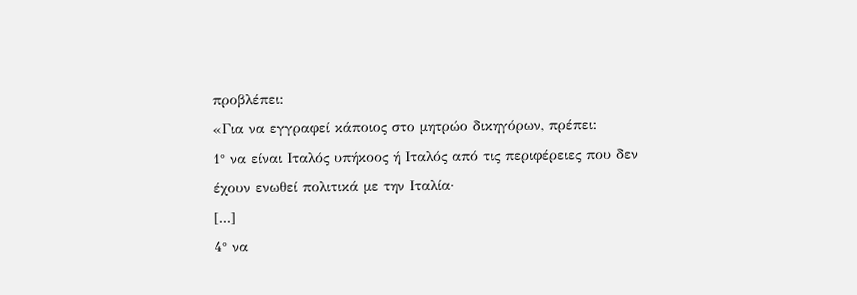προβλέπει:
«Για να εγγραφεί κάποιος στο μητρώο δικηγόρων, πρέπει:
1° να είναι Ιταλός υπήκοος ή Ιταλός από τις περιφέρειες που δεν έχουν ενωθεί πολιτικά με την Ιταλία·
[...]
4° να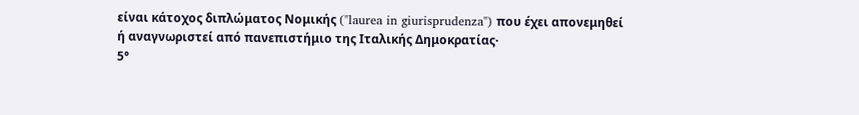είναι κάτοχος διπλώματος Νομικής ("laurea in giurisprudenza") που έχει απονεμηθεί ή αναγνωριστεί από πανεπιστήμιο της Ιταλικής Δημοκρατίας·
5°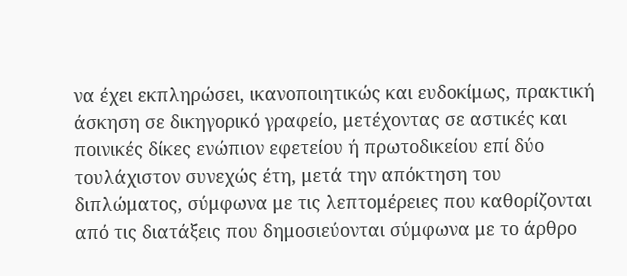να έχει εκπληρώσει, ικανοποιητικώς και ευδοκίμως, πρακτική άσκηση σε δικηγορικό γραφείο, μετέχοντας σε αστικές και ποινικές δίκες ενώπιον εφετείου ή πρωτοδικείου επί δύο τουλάχιστον συνεχώς έτη, μετά την απόκτηση του διπλώματος, σύμφωνα με τις λεπτομέρειες που καθορίζονται από τις διατάξεις που δημοσιεύονται σύμφωνα με το άρθρο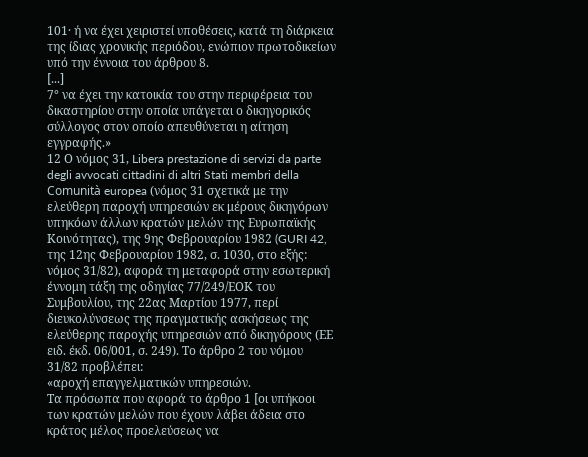101· ή να έχει χειριστεί υποθέσεις, κατά τη διάρκεια της ίδιας χρονικής περιόδου, ενώπιον πρωτοδικείων υπό την έννοια του άρθρου 8.
[...]
7° να έχει την κατοικία του στην περιφέρεια του δικαστηρίου στην οποία υπάγεται ο δικηγορικός σύλλογος στον οποίο απευθύνεται η αίτηση εγγραφής.»
12 Ο νόμος 31, Libera prestazione di servizi da parte degli avvocati cittadini di altri Stati membri della Comunità europea (νόμος 31 σχετικά με την ελεύθερη παροχή υπηρεσιών εκ μέρους δικηγόρων υπηκόων άλλων κρατών μελών της Ευρωπαϊκής Κοινότητας), της 9ης Φεβρουαρίου 1982 (GURI 42, της 12ης Φεβρουαρίου 1982, σ. 1030, στο εξής: νόμος 31/82), αφορά τη μεταφορά στην εσωτερική έννομη τάξη της οδηγίας 77/249/ΕΟΚ του Συμβουλίου, της 22ας Μαρτίου 1977, περί διευκολύνσεως της πραγματικής ασκήσεως της ελεύθερης παροχής υπηρεσιών από δικηγόρους (ΕΕ ειδ. έκδ. 06/001, σ. 249). Το άρθρο 2 του νόμου 31/82 προβλέπει:
«αροχή επαγγελματικών υπηρεσιών.
Τα πρόσωπα που αφορά το άρθρο 1 [οι υπήκοοι των κρατών μελών που έχουν λάβει άδεια στο κράτος μέλος προελεύσεως να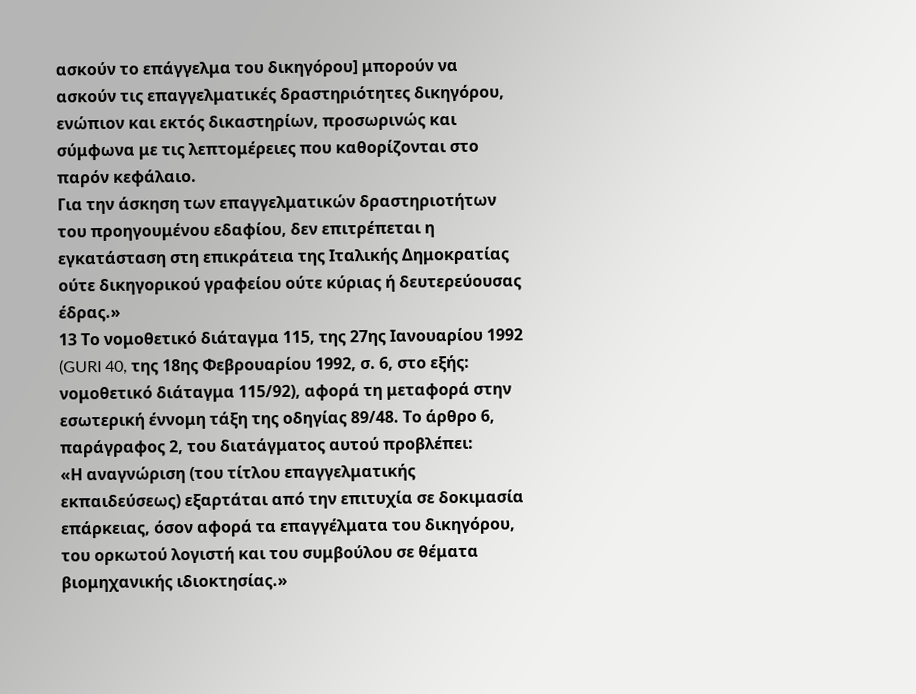ασκούν το επάγγελμα του δικηγόρου] μπορούν να ασκούν τις επαγγελματικές δραστηριότητες δικηγόρου, ενώπιον και εκτός δικαστηρίων, προσωρινώς και σύμφωνα με τις λεπτομέρειες που καθορίζονται στο παρόν κεφάλαιο.
Για την άσκηση των επαγγελματικών δραστηριοτήτων του προηγουμένου εδαφίου, δεν επιτρέπεται η εγκατάσταση στη επικράτεια της Ιταλικής Δημοκρατίας ούτε δικηγορικού γραφείου ούτε κύριας ή δευτερεύουσας έδρας.»
13 Το νομοθετικό διάταγμα 115, της 27ης Ιανουαρίου 1992 (GURI 40, της 18ης Φεβρουαρίου 1992, σ. 6, στο εξής: νομοθετικό διάταγμα 115/92), αφορά τη μεταφορά στην εσωτερική έννομη τάξη της οδηγίας 89/48. Το άρθρο 6, παράγραφος 2, του διατάγματος αυτού προβλέπει:
«Η αναγνώριση (του τίτλου επαγγελματικής εκπαιδεύσεως) εξαρτάται από την επιτυχία σε δοκιμασία επάρκειας, όσον αφορά τα επαγγέλματα του δικηγόρου, του ορκωτού λογιστή και του συμβούλου σε θέματα βιομηχανικής ιδιοκτησίας.»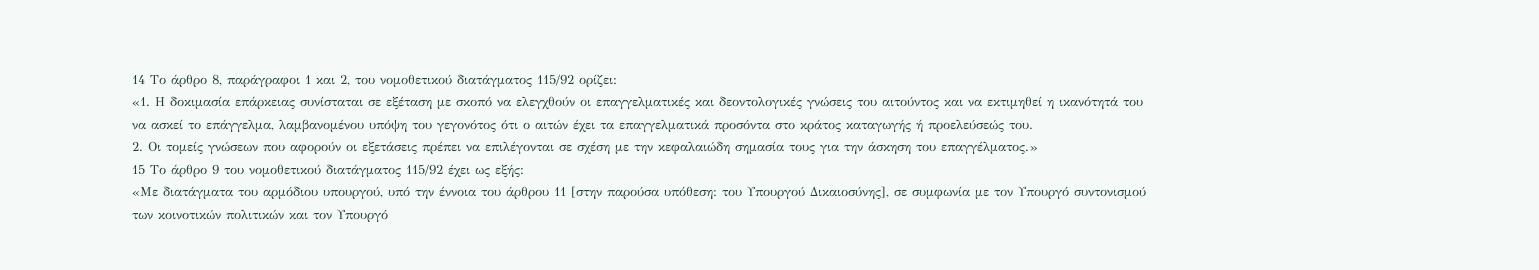14 Το άρθρο 8, παράγραφοι 1 και 2, του νομοθετικού διατάγματος 115/92 ορίζει:
«1. Η δοκιμασία επάρκειας συνίσταται σε εξέταση με σκοπό να ελεγχθούν οι επαγγελματικές και δεοντολογικές γνώσεις του αιτούντος και να εκτιμηθεί η ικανότητά του να ασκεί το επάγγελμα, λαμβανομένου υπόψη του γεγονότος ότι ο αιτών έχει τα επαγγελματικά προσόντα στο κράτος καταγωγής ή προελεύσεώς του.
2. Οι τομείς γνώσεων που αφορούν οι εξετάσεις πρέπει να επιλέγονται σε σχέση με την κεφαλαιώδη σημασία τους για την άσκηση του επαγγέλματος.»
15 Το άρθρο 9 του νομοθετικού διατάγματος 115/92 έχει ως εξής:
«Με διατάγματα του αρμόδιου υπουργού, υπό την έννοια του άρθρου 11 [στην παρούσα υπόθεση: του Υπουργού Δικαιοσύνης], σε συμφωνία με τον Υπουργό συντονισμού των κοινοτικών πολιτικών και τον Υπουργό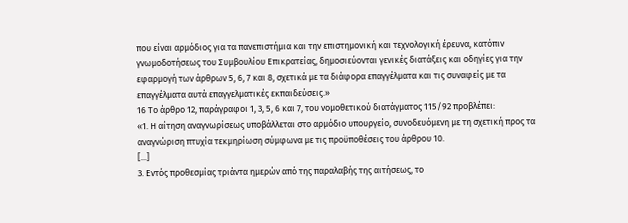που είναι αρμόδιος για τα πανεπιστήμια και την επιστημονική και τεχνολογική έρευνα, κατόπιν γνωμοδοτήσεως του Συμβουλίου Επικρατείας, δημοσιεύονται γενικές διατάξεις και οδηγίες για την εφαρμογή των άρθρων 5, 6, 7 και 8, σχετικά με τα διάφορα επαγγέλματα και τις συναφείς με τα επαγγέλματα αυτά επαγγελματικές εκπαιδεύσεις.»
16 Το άρθρο 12, παράγραφοι 1, 3, 5, 6 και 7, του νομοθετικού διατάγματος 115/92 προβλέπει:
«1. Η αίτηση αναγνωρίσεως υποβάλλεται στο αρμόδιο υπουργείο, συνοδευόμενη με τη σχετική προς τα αναγνώριση πτυχία τεκμηρίωση σύμφωνα με τις προϋποθέσεις του άρθρου 10.
[...]
3. Εντός προθεσμίας τριάντα ημερών από της παραλαβής της αιτήσεως, το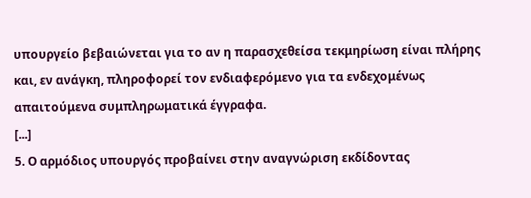υπουργείο βεβαιώνεται για το αν η παρασχεθείσα τεκμηρίωση είναι πλήρης και, εν ανάγκη, πληροφορεί τον ενδιαφερόμενο για τα ενδεχομένως απαιτούμενα συμπληρωματικά έγγραφα.
[...]
5. Ο αρμόδιος υπουργός προβαίνει στην αναγνώριση εκδίδοντας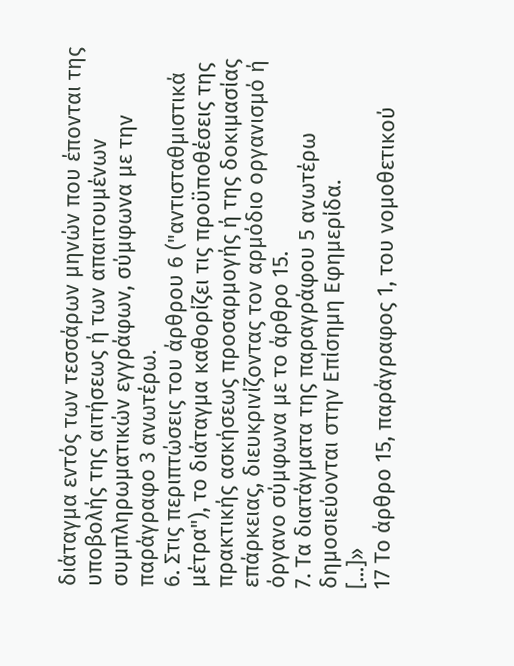διάταγμα εντός των τεσσάρων μηνών που έπονται της υποβολής της αιτήσεως ή των απαιτουμένων συμπληρωματικών εγγράφων, σύμφωνα με την παράγραφο 3 ανωτέρω.
6. Στις περιπτώσεις του άρθρου 6 ("αντισταθμιστικά μέτρα"), το διάταγμα καθορίζει τις προϋποθέσεις της πρακτικής ασκήσεως προσαρμογής ή της δοκιμασίας επάρκειας, διευκρινίζοντας τον αρμόδιο οργανισμό ή όργανο σύμφωνα με το άρθρο 15.
7. Τα διατάγματα της παραγράφου 5 ανωτέρω δημοσιεύονται στην Επίσημη Εφημερίδα.
[...]»
17 Το άρθρο 15, παράγραφος 1, του νομοθετικού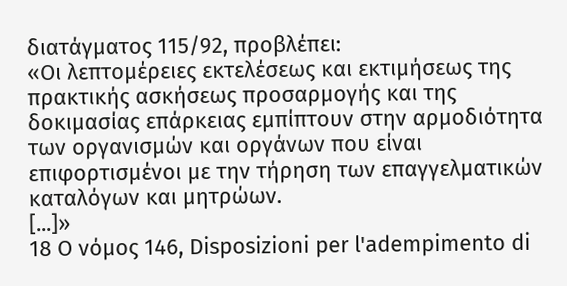διατάγματος 115/92, προβλέπει:
«Οι λεπτομέρειες εκτελέσεως και εκτιμήσεως της πρακτικής ασκήσεως προσαρμογής και της δοκιμασίας επάρκειας εμπίπτουν στην αρμοδιότητα των οργανισμών και οργάνων που είναι επιφορτισμένοι με την τήρηση των επαγγελματικών καταλόγων και μητρώων.
[...]»
18 Ο νόμος 146, Disposizioni per l'adempimento di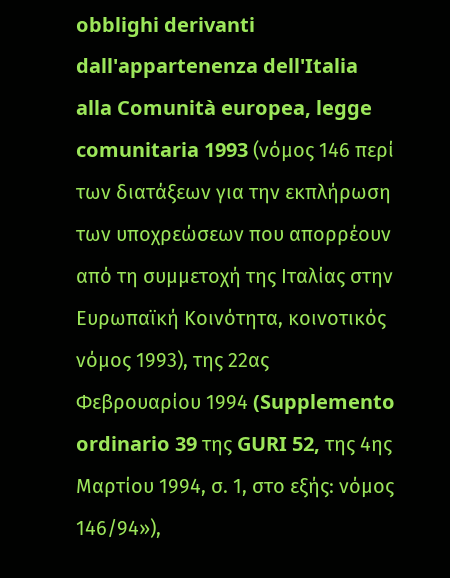obblighi derivanti dall'appartenenza dell'Italia alla Comunità europea, legge comunitaria 1993 (νόμος 146 περί των διατάξεων για την εκπλήρωση των υποχρεώσεων που απορρέουν από τη συμμετοχή της Ιταλίας στην Ευρωπαϊκή Κοινότητα, κοινοτικός νόμος 1993), της 22ας Φεβρουαρίου 1994 (Supplemento ordinario 39 της GURI 52, της 4ης Μαρτίου 1994, σ. 1, στο εξής: νόμος 146/94»),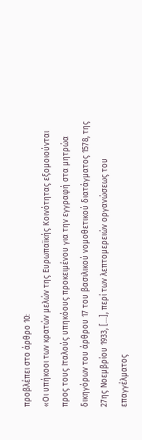προβλέπει στο άρθρο 10:
«Οι υπήκοοι των κρατών μελών της Ευρωπαϊκής Κοινότητας εξομοιούνται προς τους Ιταλούς υπηκόους προκειμένου για την εγγραφή στα μητρώα δικηγόρων του άρθρου 17 του βασιλικού νομοθετικού διατάγματος 1578, της 27ης Νοεμβρίου 1933, [...], περί των λεπτομερειών οργανώσεως του επαγγέλματος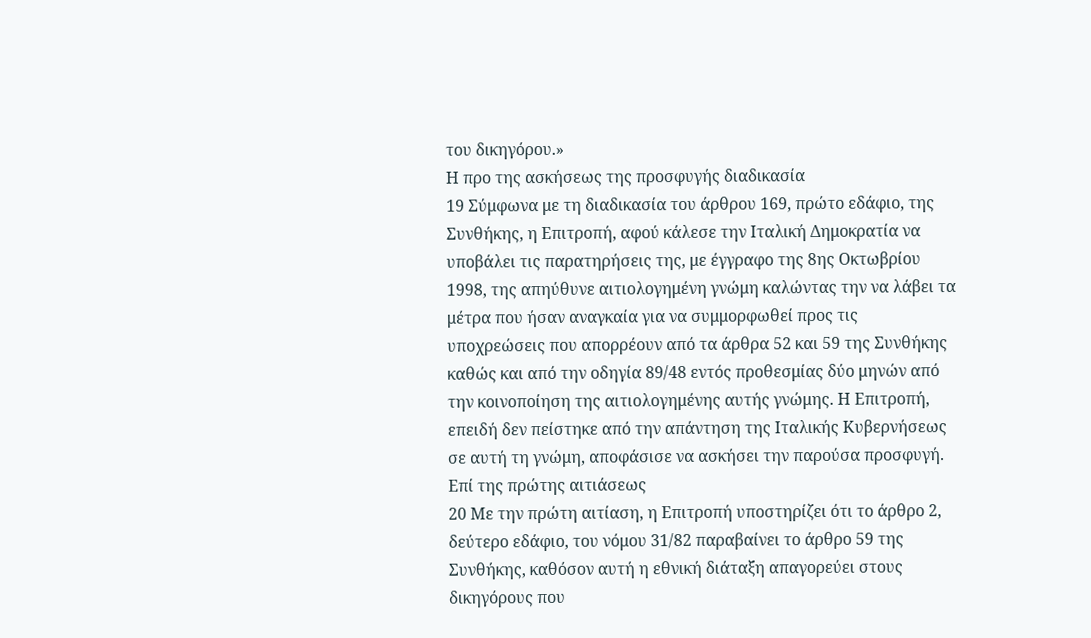του δικηγόρου.»
Η προ της ασκήσεως της προσφυγής διαδικασία
19 Σύμφωνα με τη διαδικασία του άρθρου 169, πρώτο εδάφιο, της Συνθήκης, η Επιτροπή, αφού κάλεσε την Ιταλική Δημοκρατία να υποβάλει τις παρατηρήσεις της, με έγγραφο της 8ης Οκτωβρίου 1998, της απηύθυνε αιτιολογημένη γνώμη καλώντας την να λάβει τα μέτρα που ήσαν αναγκαία για να συμμορφωθεί προς τις υποχρεώσεις που απορρέουν από τα άρθρα 52 και 59 της Συνθήκης καθώς και από την οδηγία 89/48 εντός προθεσμίας δύο μηνών από την κοινοποίηση της αιτιολογημένης αυτής γνώμης. Η Επιτροπή, επειδή δεν πείστηκε από την απάντηση της Ιταλικής Κυβερνήσεως σε αυτή τη γνώμη, αποφάσισε να ασκήσει την παρούσα προσφυγή.
Επί της πρώτης αιτιάσεως
20 Με την πρώτη αιτίαση, η Επιτροπή υποστηρίζει ότι το άρθρο 2, δεύτερο εδάφιο, του νόμου 31/82 παραβαίνει το άρθρο 59 της Συνθήκης, καθόσον αυτή η εθνική διάταξη απαγορεύει στους δικηγόρους που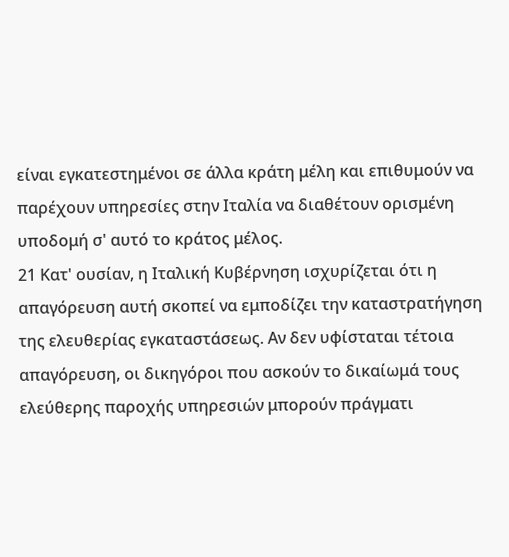είναι εγκατεστημένοι σε άλλα κράτη μέλη και επιθυμούν να παρέχουν υπηρεσίες στην Ιταλία να διαθέτουν ορισμένη υποδομή σ' αυτό το κράτος μέλος.
21 Κατ' ουσίαν, η Ιταλική Κυβέρνηση ισχυρίζεται ότι η απαγόρευση αυτή σκοπεί να εμποδίζει την καταστρατήγηση της ελευθερίας εγκαταστάσεως. Αν δεν υφίσταται τέτοια απαγόρευση, οι δικηγόροι που ασκούν το δικαίωμά τους ελεύθερης παροχής υπηρεσιών μπορούν πράγματι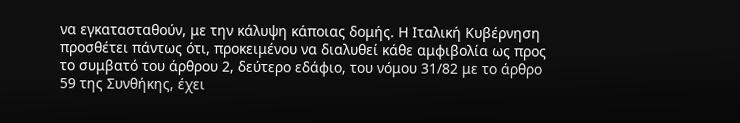να εγκατασταθούν, με την κάλυψη κάποιας δομής. Η Ιταλική Κυβέρνηση προσθέτει πάντως ότι, προκειμένου να διαλυθεί κάθε αμφιβολία ως προς το συμβατό του άρθρου 2, δεύτερο εδάφιο, του νόμου 31/82 με το άρθρο 59 της Συνθήκης, έχει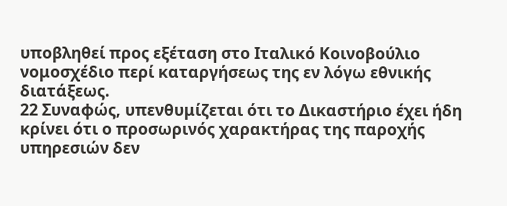υποβληθεί προς εξέταση στο Ιταλικό Κοινοβούλιο νομοσχέδιο περί καταργήσεως της εν λόγω εθνικής διατάξεως.
22 Συναφώς, υπενθυμίζεται ότι το Δικαστήριο έχει ήδη κρίνει ότι ο προσωρινός χαρακτήρας της παροχής υπηρεσιών δεν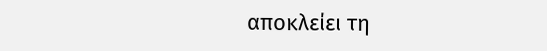αποκλείει τη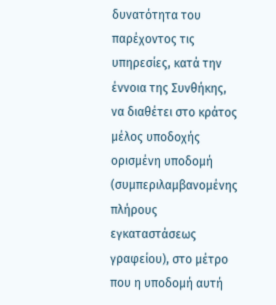δυνατότητα του παρέχοντος τις υπηρεσίες, κατά την έννοια της Συνθήκης, να διαθέτει στο κράτος μέλος υποδοχής ορισμένη υποδομή (συμπεριλαμβανομένης πλήρους εγκαταστάσεως γραφείου), στο μέτρο που η υποδομή αυτή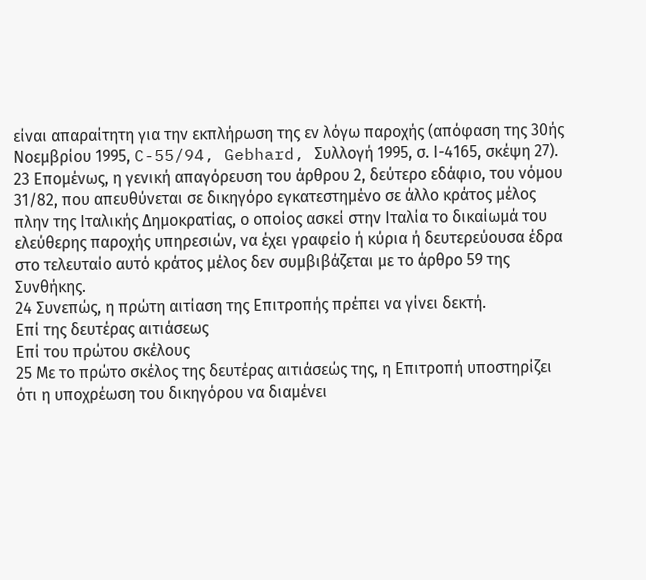είναι απαραίτητη για την εκπλήρωση της εν λόγω παροχής (απόφαση της 30ής Νοεμβρίου 1995, C-55/94, Gebhard, Συλλογή 1995, σ. Ι-4165, σκέψη 27).
23 Επομένως, η γενική απαγόρευση του άρθρου 2, δεύτερο εδάφιο, του νόμου 31/82, που απευθύνεται σε δικηγόρο εγκατεστημένο σε άλλο κράτος μέλος πλην της Ιταλικής Δημοκρατίας, ο οποίος ασκεί στην Ιταλία το δικαίωμά του ελεύθερης παροχής υπηρεσιών, να έχει γραφείο ή κύρια ή δευτερεύουσα έδρα στο τελευταίο αυτό κράτος μέλος δεν συμβιβάζεται με το άρθρο 59 της Συνθήκης.
24 Συνεπώς, η πρώτη αιτίαση της Επιτροπής πρέπει να γίνει δεκτή.
Επί της δευτέρας αιτιάσεως
Επί του πρώτου σκέλους
25 Με το πρώτο σκέλος της δευτέρας αιτιάσεώς της, η Επιτροπή υποστηρίζει ότι η υποχρέωση του δικηγόρου να διαμένει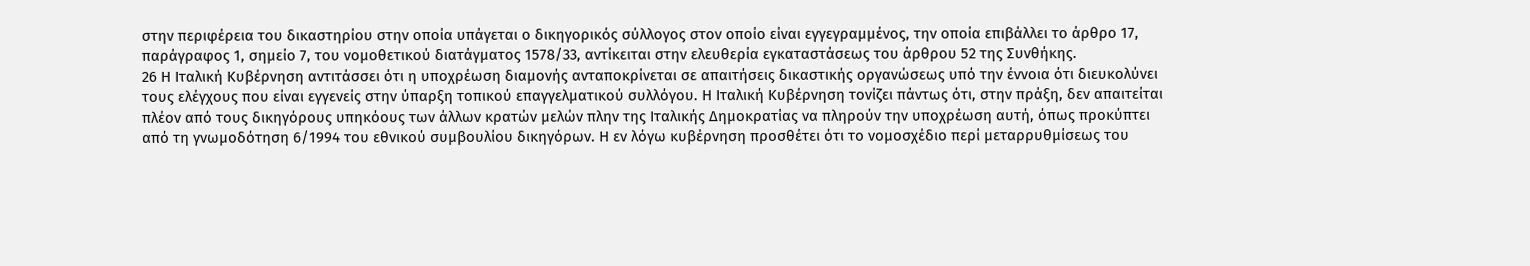στην περιφέρεια του δικαστηρίου στην οποία υπάγεται ο δικηγορικός σύλλογος στον οποίο είναι εγγεγραμμένος, την οποία επιβάλλει το άρθρο 17, παράγραφος 1, σημείο 7, του νομοθετικού διατάγματος 1578/33, αντίκειται στην ελευθερία εγκαταστάσεως του άρθρου 52 της Συνθήκης.
26 Η Ιταλική Κυβέρνηση αντιτάσσει ότι η υποχρέωση διαμονής ανταποκρίνεται σε απαιτήσεις δικαστικής οργανώσεως υπό την έννοια ότι διευκολύνει τους ελέγχους που είναι εγγενείς στην ύπαρξη τοπικού επαγγελματικού συλλόγου. Η Ιταλική Κυβέρνηση τονίζει πάντως ότι, στην πράξη, δεν απαιτείται πλέον από τους δικηγόρους υπηκόους των άλλων κρατών μελών πλην της Ιταλικής Δημοκρατίας να πληρούν την υποχρέωση αυτή, όπως προκύπτει από τη γνωμοδότηση 6/1994 του εθνικού συμβουλίου δικηγόρων. Η εν λόγω κυβέρνηση προσθέτει ότι το νομοσχέδιο περί μεταρρυθμίσεως του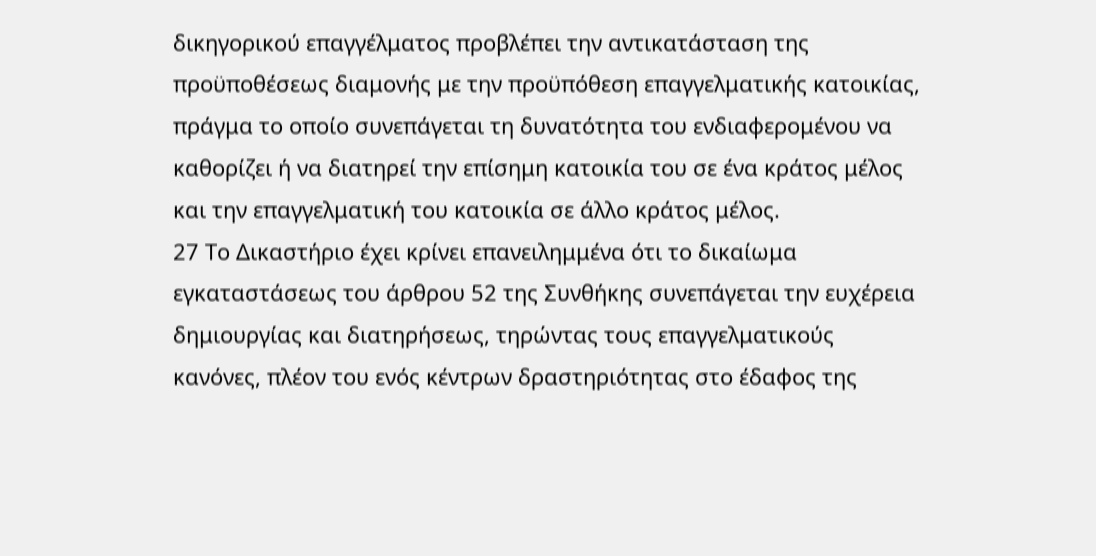δικηγορικού επαγγέλματος προβλέπει την αντικατάσταση της προϋποθέσεως διαμονής με την προϋπόθεση επαγγελματικής κατοικίας, πράγμα το οποίο συνεπάγεται τη δυνατότητα του ενδιαφερομένου να καθορίζει ή να διατηρεί την επίσημη κατοικία του σε ένα κράτος μέλος και την επαγγελματική του κατοικία σε άλλο κράτος μέλος.
27 Το Δικαστήριο έχει κρίνει επανειλημμένα ότι το δικαίωμα εγκαταστάσεως του άρθρου 52 της Συνθήκης συνεπάγεται την ευχέρεια δημιουργίας και διατηρήσεως, τηρώντας τους επαγγελματικούς κανόνες, πλέον του ενός κέντρων δραστηριότητας στο έδαφος της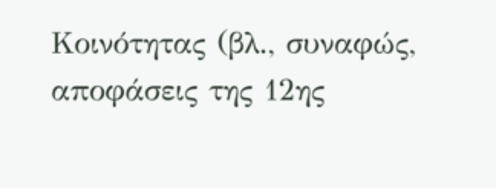Κοινότητας (βλ., συναφώς, αποφάσεις της 12ης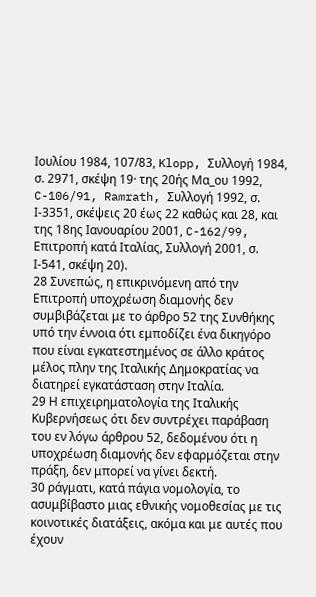Ιουλίου 1984, 107/83, Klopp, Συλλογή 1984, σ. 2971, σκέψη 19· της 20ής Μα_ου 1992, C-106/91, Ramrath, Συλλογή 1992, σ. Ι-3351, σκέψεις 20 έως 22 καθώς και 28, και της 18ης Ιανουαρίου 2001, C-162/99, Επιτροπή κατά Ιταλίας, Συλλογή 2001, σ. Ι-541, σκέψη 20).
28 Συνεπώς, η επικρινόμενη από την Επιτροπή υποχρέωση διαμονής δεν συμβιβάζεται με το άρθρο 52 της Συνθήκης υπό την έννοια ότι εμποδίζει ένα δικηγόρο που είναι εγκατεστημένος σε άλλο κράτος μέλος πλην της Ιταλικής Δημοκρατίας να διατηρεί εγκατάσταση στην Ιταλία.
29 Η επιχειρηματολογία της Ιταλικής Κυβερνήσεως ότι δεν συντρέχει παράβαση του εν λόγω άρθρου 52, δεδομένου ότι η υποχρέωση διαμονής δεν εφαρμόζεται στην πράξη, δεν μπορεί να γίνει δεκτή.
30 ράγματι, κατά πάγια νομολογία, το ασυμβίβαστο μιας εθνικής νομοθεσίας με τις κοινοτικές διατάξεις, ακόμα και με αυτές που έχουν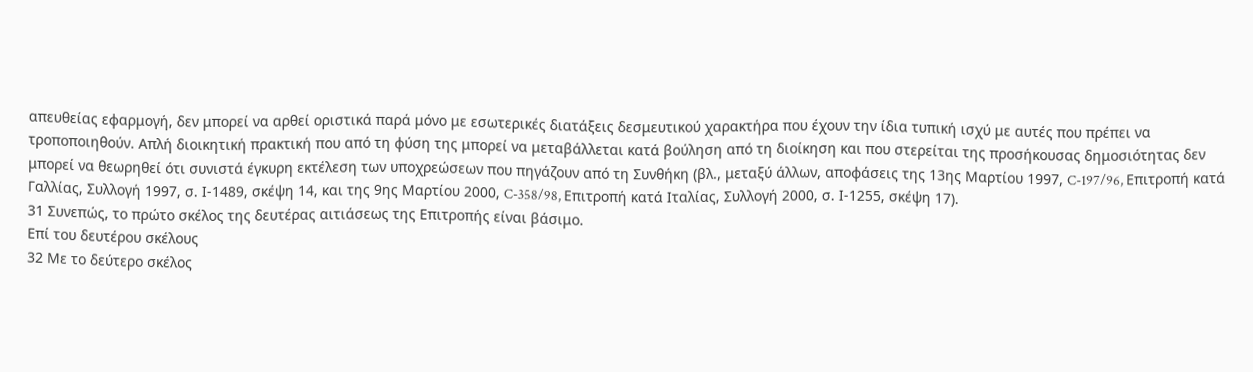απευθείας εφαρμογή, δεν μπορεί να αρθεί οριστικά παρά μόνο με εσωτερικές διατάξεις δεσμευτικού χαρακτήρα που έχουν την ίδια τυπική ισχύ με αυτές που πρέπει να τροποποιηθούν. Απλή διοικητική πρακτική που από τη φύση της μπορεί να μεταβάλλεται κατά βούληση από τη διοίκηση και που στερείται της προσήκουσας δημοσιότητας δεν μπορεί να θεωρηθεί ότι συνιστά έγκυρη εκτέλεση των υποχρεώσεων που πηγάζουν από τη Συνθήκη (βλ., μεταξύ άλλων, αποφάσεις της 13ης Μαρτίου 1997, C-197/96, Επιτροπή κατά Γαλλίας, Συλλογή 1997, σ. Ι-1489, σκέψη 14, και της 9ης Μαρτίου 2000, C-358/98, Επιτροπή κατά Ιταλίας, Συλλογή 2000, σ. Ι-1255, σκέψη 17).
31 Συνεπώς, το πρώτο σκέλος της δευτέρας αιτιάσεως της Επιτροπής είναι βάσιμο.
Επί του δευτέρου σκέλους
32 Με το δεύτερο σκέλος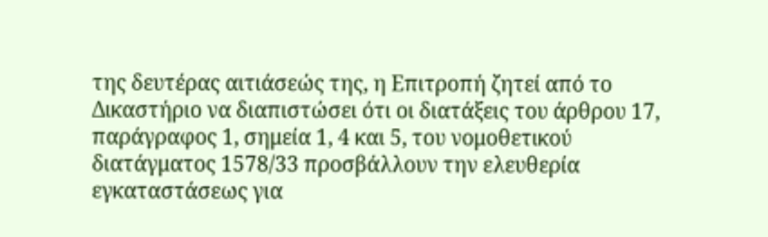της δευτέρας αιτιάσεώς της, η Επιτροπή ζητεί από το Δικαστήριο να διαπιστώσει ότι οι διατάξεις του άρθρου 17, παράγραφος 1, σημεία 1, 4 και 5, του νομοθετικού διατάγματος 1578/33 προσβάλλουν την ελευθερία εγκαταστάσεως για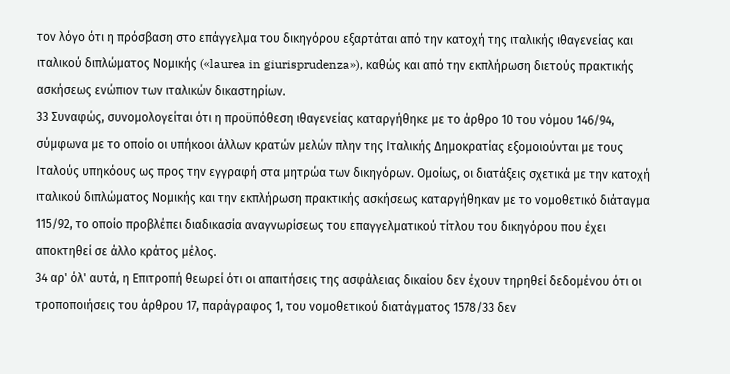τον λόγο ότι η πρόσβαση στο επάγγελμα του δικηγόρου εξαρτάται από την κατοχή της ιταλικής ιθαγενείας και ιταλικού διπλώματος Νομικής («laurea in giurisprudenza»), καθώς και από την εκπλήρωση διετούς πρακτικής ασκήσεως ενώπιον των ιταλικών δικαστηρίων.
33 Συναφώς, συνομολογείται ότι η προϋπόθεση ιθαγενείας καταργήθηκε με το άρθρο 10 του νόμου 146/94, σύμφωνα με το οποίο οι υπήκοοι άλλων κρατών μελών πλην της Ιταλικής Δημοκρατίας εξομοιούνται με τους Ιταλούς υπηκόους ως προς την εγγραφή στα μητρώα των δικηγόρων. Ομοίως, οι διατάξεις σχετικά με την κατοχή ιταλικού διπλώματος Νομικής και την εκπλήρωση πρακτικής ασκήσεως καταργήθηκαν με το νομοθετικό διάταγμα 115/92, το οποίο προβλέπει διαδικασία αναγνωρίσεως του επαγγελματικού τίτλου του δικηγόρου που έχει αποκτηθεί σε άλλο κράτος μέλος.
34 αρ' όλ' αυτά, η Επιτροπή θεωρεί ότι οι απαιτήσεις της ασφάλειας δικαίου δεν έχουν τηρηθεί δεδομένου ότι οι τροποποιήσεις του άρθρου 17, παράγραφος 1, του νομοθετικού διατάγματος 1578/33 δεν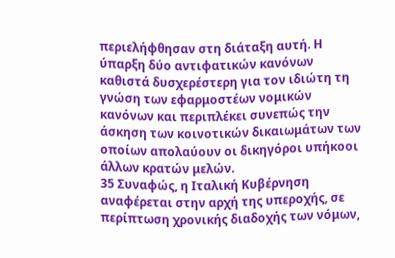περιελήφθησαν στη διάταξη αυτή. Η ύπαρξη δύο αντιφατικών κανόνων καθιστά δυσχερέστερη για τον ιδιώτη τη γνώση των εφαρμοστέων νομικών κανόνων και περιπλέκει συνεπώς την άσκηση των κοινοτικών δικαιωμάτων των οποίων απολαύουν οι δικηγόροι υπήκοοι άλλων κρατών μελών.
35 Συναφώς, η Ιταλική Κυβέρνηση αναφέρεται στην αρχή της υπεροχής, σε περίπτωση χρονικής διαδοχής των νόμων,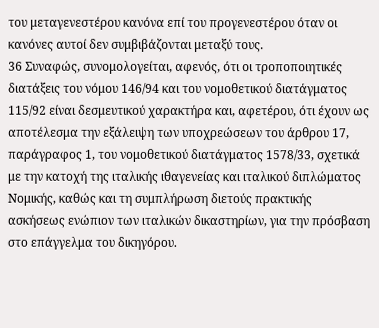του μεταγενεστέρου κανόνα επί του προγενεστέρου όταν οι κανόνες αυτοί δεν συμβιβάζονται μεταξύ τους.
36 Συναφώς, συνομολογείται, αφενός, ότι οι τροποποιητικές διατάξεις του νόμου 146/94 και του νομοθετικού διατάγματος 115/92 είναι δεσμευτικού χαρακτήρα και, αφετέρου, ότι έχουν ως αποτέλεσμα την εξάλειψη των υποχρεώσεων του άρθρου 17, παράγραφος 1, του νομοθετικού διατάγματος 1578/33, σχετικά με την κατοχή της ιταλικής ιθαγενείας και ιταλικού διπλώματος Νομικής, καθώς και τη συμπλήρωση διετούς πρακτικής ασκήσεως ενώπιον των ιταλικών δικαστηρίων, για την πρόσβαση στο επάγγελμα του δικηγόρου.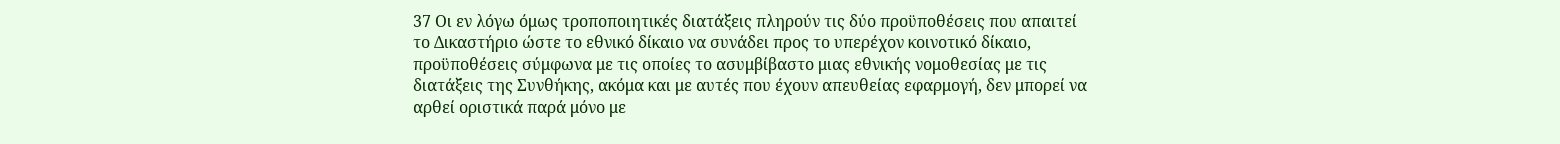37 Οι εν λόγω όμως τροποποιητικές διατάξεις πληρούν τις δύο προϋποθέσεις που απαιτεί το Δικαστήριο ώστε το εθνικό δίκαιο να συνάδει προς το υπερέχον κοινοτικό δίκαιο, προϋποθέσεις σύμφωνα με τις οποίες το ασυμβίβαστο μιας εθνικής νομοθεσίας με τις διατάξεις της Συνθήκης, ακόμα και με αυτές που έχουν απευθείας εφαρμογή, δεν μπορεί να αρθεί οριστικά παρά μόνο με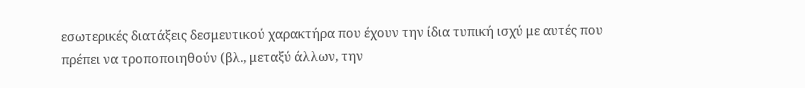εσωτερικές διατάξεις δεσμευτικού χαρακτήρα που έχουν την ίδια τυπική ισχύ με αυτές που πρέπει να τροποποιηθούν (βλ., μεταξύ άλλων, την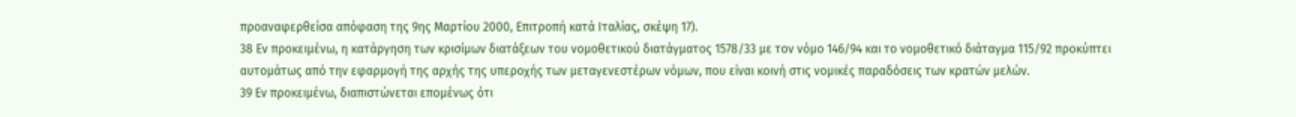προαναφερθείσα απόφαση της 9ης Μαρτίου 2000, Επιτροπή κατά Ιταλίας, σκέψη 17).
38 Εν προκειμένω, η κατάργηση των κρισίμων διατάξεων του νομοθετικού διατάγματος 1578/33 με τον νόμο 146/94 και το νομοθετικό διάταγμα 115/92 προκύπτει αυτομάτως από την εφαρμογή της αρχής της υπεροχής των μεταγενεστέρων νόμων, που είναι κοινή στις νομικές παραδόσεις των κρατών μελών.
39 Εν προκειμένω, διαπιστώνεται επομένως ότι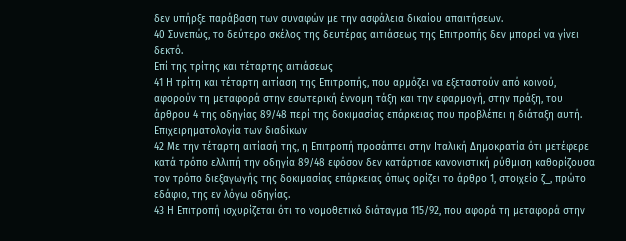δεν υπήρξε παράβαση των συναφών με την ασφάλεια δικαίου απαιτήσεων.
40 Συνεπώς, το δεύτερο σκέλος της δευτέρας αιτιάσεως της Επιτροπής δεν μπορεί να γίνει δεκτό.
Επί της τρίτης και τέταρτης αιτιάσεως
41 Η τρίτη και τέταρτη αιτίαση της Επιτροπής, που αρμόζει να εξεταστούν από κοινού, αφορούν τη μεταφορά στην εσωτερική έννομη τάξη και την εφαρμογή, στην πράξη, του άρθρου 4 της οδηγίας 89/48 περί της δοκιμασίας επάρκειας που προβλέπει η διάταξη αυτή.
Επιχειρηματολογία των διαδίκων
42 Με την τέταρτη αιτίασή της, η Επιτροπή προσάπτει στην Ιταλική Δημοκρατία ότι μετέφερε κατά τρόπο ελλιπή την οδηγία 89/48 εφόσον δεν κατάρτισε κανονιστική ρύθμιση καθορίζουσα τον τρόπο διεξαγωγής της δοκιμασίας επάρκειας όπως ορίζει το άρθρο 1, στοιχείο ζ_, πρώτο εδάφιο, της εν λόγω οδηγίας.
43 Η Επιτροπή ισχυρίζεται ότι το νομοθετικό διάταγμα 115/92, που αφορά τη μεταφορά στην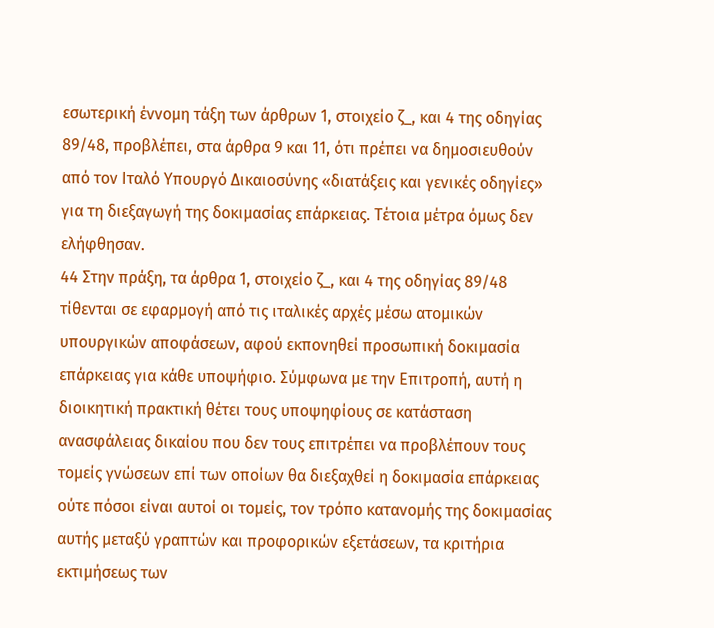εσωτερική έννομη τάξη των άρθρων 1, στοιχείο ζ_, και 4 της οδηγίας 89/48, προβλέπει, στα άρθρα 9 και 11, ότι πρέπει να δημοσιευθούν από τον Ιταλό Υπουργό Δικαιοσύνης «διατάξεις και γενικές οδηγίες» για τη διεξαγωγή της δοκιμασίας επάρκειας. Τέτοια μέτρα όμως δεν ελήφθησαν.
44 Στην πράξη, τα άρθρα 1, στοιχείο ζ_, και 4 της οδηγίας 89/48 τίθενται σε εφαρμογή από τις ιταλικές αρχές μέσω ατομικών υπουργικών αποφάσεων, αφού εκπονηθεί προσωπική δοκιμασία επάρκειας για κάθε υποψήφιο. Σύμφωνα με την Επιτροπή, αυτή η διοικητική πρακτική θέτει τους υποψηφίους σε κατάσταση ανασφάλειας δικαίου που δεν τους επιτρέπει να προβλέπουν τους τομείς γνώσεων επί των οποίων θα διεξαχθεί η δοκιμασία επάρκειας ούτε πόσοι είναι αυτοί οι τομείς, τον τρόπο κατανομής της δοκιμασίας αυτής μεταξύ γραπτών και προφορικών εξετάσεων, τα κριτήρια εκτιμήσεως των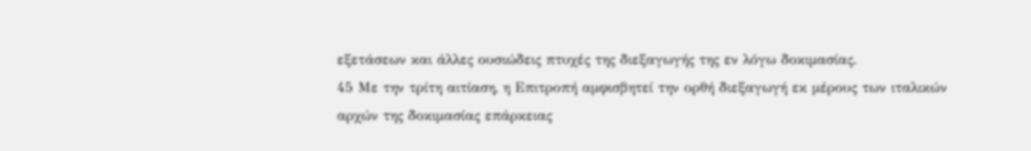εξετάσεων και άλλες ουσιώδεις πτυχές της διεξαγωγής της εν λόγω δοκιμασίας.
45 Με την τρίτη αιτίαση, η Επιτροπή αμφισβητεί την ορθή διεξαγωγή εκ μέρους των ιταλικών αρχών της δοκιμασίας επάρκειας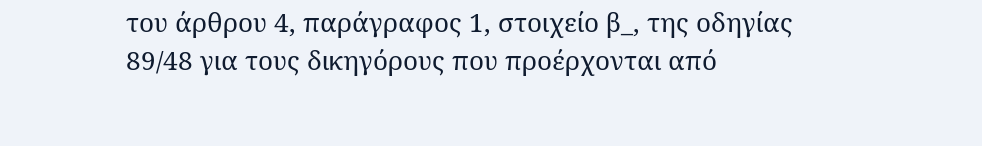του άρθρου 4, παράγραφος 1, στοιχείο β_, της οδηγίας 89/48 για τους δικηγόρους που προέρχονται από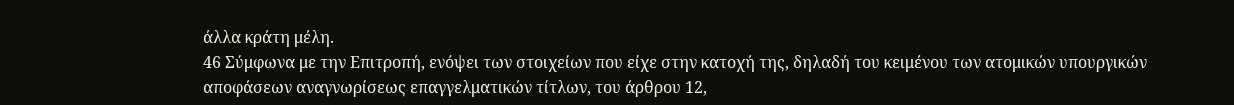άλλα κράτη μέλη.
46 Σύμφωνα με την Επιτροπή, ενόψει των στοιχείων που είχε στην κατοχή της, δηλαδή του κειμένου των ατομικών υπουργικών αποφάσεων αναγνωρίσεως επαγγελματικών τίτλων, του άρθρου 12,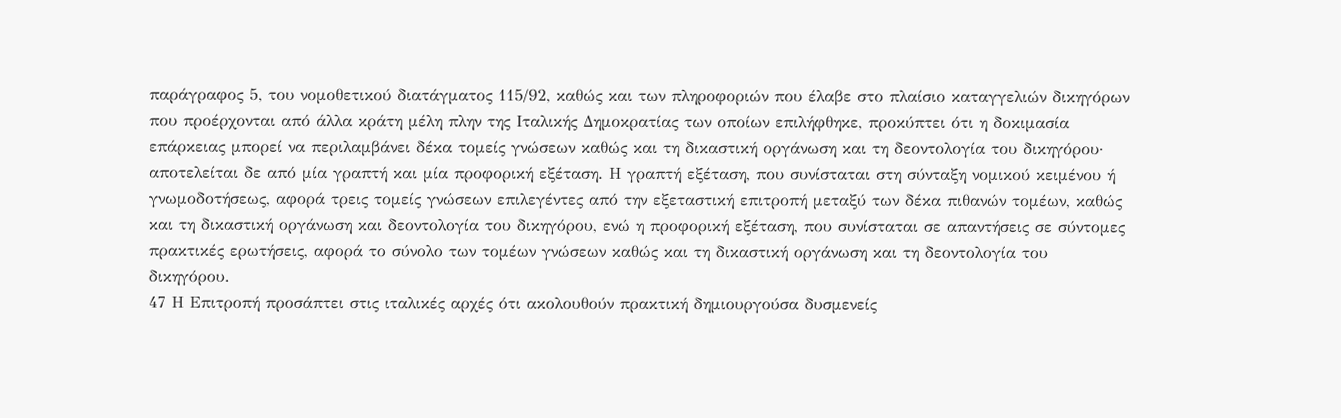παράγραφος 5, του νομοθετικού διατάγματος 115/92, καθώς και των πληροφοριών που έλαβε στο πλαίσιο καταγγελιών δικηγόρων που προέρχονται από άλλα κράτη μέλη πλην της Ιταλικής Δημοκρατίας των οποίων επιλήφθηκε, προκύπτει ότι η δοκιμασία επάρκειας μπορεί να περιλαμβάνει δέκα τομείς γνώσεων καθώς και τη δικαστική οργάνωση και τη δεοντολογία του δικηγόρου· αποτελείται δε από μία γραπτή και μία προφορική εξέταση. Η γραπτή εξέταση, που συνίσταται στη σύνταξη νομικού κειμένου ή γνωμοδοτήσεως, αφορά τρεις τομείς γνώσεων επιλεγέντες από την εξεταστική επιτροπή μεταξύ των δέκα πιθανών τομέων, καθώς και τη δικαστική οργάνωση και δεοντολογία του δικηγόρου, ενώ η προφορική εξέταση, που συνίσταται σε απαντήσεις σε σύντομες πρακτικές ερωτήσεις, αφορά το σύνολο των τομέων γνώσεων καθώς και τη δικαστική οργάνωση και τη δεοντολογία του δικηγόρου.
47 Η Επιτροπή προσάπτει στις ιταλικές αρχές ότι ακολουθούν πρακτική δημιουργούσα δυσμενείς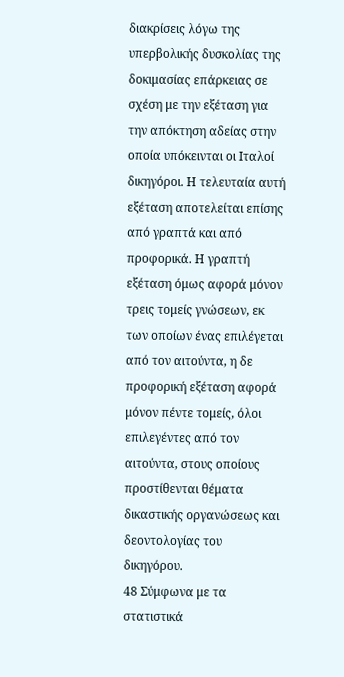διακρίσεις λόγω της υπερβολικής δυσκολίας της δοκιμασίας επάρκειας σε σχέση με την εξέταση για την απόκτηση αδείας στην οποία υπόκεινται οι Ιταλοί δικηγόροι. Η τελευταία αυτή εξέταση αποτελείται επίσης από γραπτά και από προφορικά. Η γραπτή εξέταση όμως αφορά μόνον τρεις τομείς γνώσεων, εκ των οποίων ένας επιλέγεται από τον αιτούντα, η δε προφορική εξέταση αφορά μόνον πέντε τομείς, όλοι επιλεγέντες από τον αιτούντα, στους οποίους προστίθενται θέματα δικαστικής οργανώσεως και δεοντολογίας του δικηγόρου.
48 Σύμφωνα με τα στατιστικά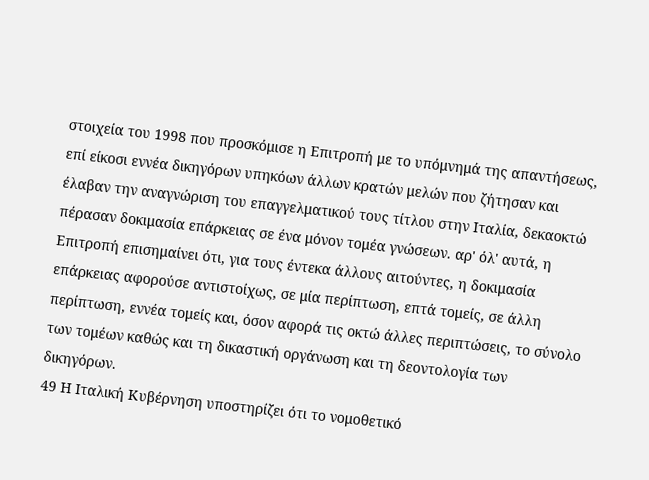στοιχεία του 1998 που προσκόμισε η Επιτροπή με το υπόμνημά της απαντήσεως, επί είκοσι εννέα δικηγόρων υπηκόων άλλων κρατών μελών που ζήτησαν και έλαβαν την αναγνώριση του επαγγελματικού τους τίτλου στην Ιταλία, δεκαοκτώ πέρασαν δοκιμασία επάρκειας σε ένα μόνον τομέα γνώσεων. αρ' όλ' αυτά, η Επιτροπή επισημαίνει ότι, για τους έντεκα άλλους αιτούντες, η δοκιμασία επάρκειας αφορούσε αντιστοίχως, σε μία περίπτωση, επτά τομείς, σε άλλη περίπτωση, εννέα τομείς και, όσον αφορά τις οκτώ άλλες περιπτώσεις, το σύνολο των τομέων καθώς και τη δικαστική οργάνωση και τη δεοντολογία των δικηγόρων.
49 Η Ιταλική Κυβέρνηση υποστηρίζει ότι το νομοθετικό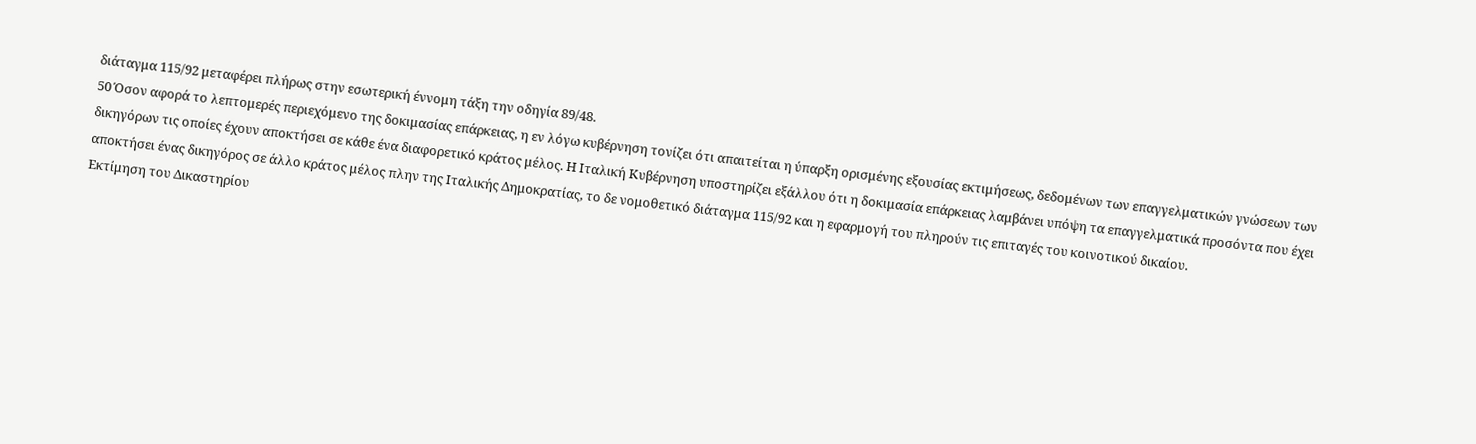διάταγμα 115/92 μεταφέρει πλήρως στην εσωτερική έννομη τάξη την οδηγία 89/48.
50 Όσον αφορά το λεπτομερές περιεχόμενο της δοκιμασίας επάρκειας, η εν λόγω κυβέρνηση τονίζει ότι απαιτείται η ύπαρξη ορισμένης εξουσίας εκτιμήσεως, δεδομένων των επαγγελματικών γνώσεων των δικηγόρων τις οποίες έχουν αποκτήσει σε κάθε ένα διαφορετικό κράτος μέλος. Η Ιταλική Κυβέρνηση υποστηρίζει εξάλλου ότι η δοκιμασία επάρκειας λαμβάνει υπόψη τα επαγγελματικά προσόντα που έχει αποκτήσει ένας δικηγόρος σε άλλο κράτος μέλος πλην της Ιταλικής Δημοκρατίας, το δε νομοθετικό διάταγμα 115/92 και η εφαρμογή του πληρούν τις επιταγές του κοινοτικού δικαίου.
Εκτίμηση του Δικαστηρίου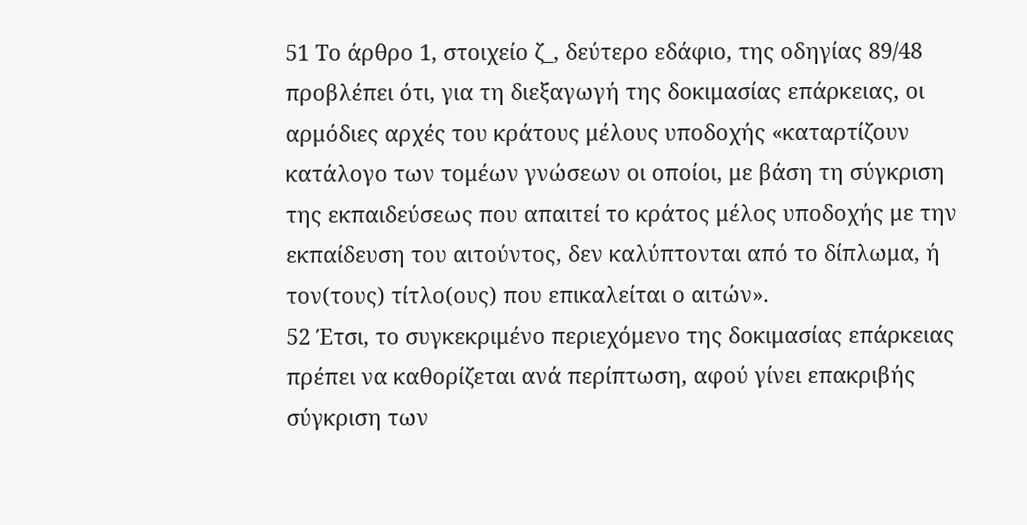51 Το άρθρο 1, στοιχείο ζ_, δεύτερο εδάφιο, της οδηγίας 89/48 προβλέπει ότι, για τη διεξαγωγή της δοκιμασίας επάρκειας, οι αρμόδιες αρχές του κράτους μέλους υποδοχής «καταρτίζουν κατάλογο των τομέων γνώσεων οι οποίοι, με βάση τη σύγκριση της εκπαιδεύσεως που απαιτεί το κράτος μέλος υποδοχής με την εκπαίδευση του αιτούντος, δεν καλύπτονται από το δίπλωμα, ή τον(τους) τίτλο(ους) που επικαλείται ο αιτών».
52 Έτσι, το συγκεκριμένο περιεχόμενο της δοκιμασίας επάρκειας πρέπει να καθορίζεται ανά περίπτωση, αφού γίνει επακριβής σύγκριση των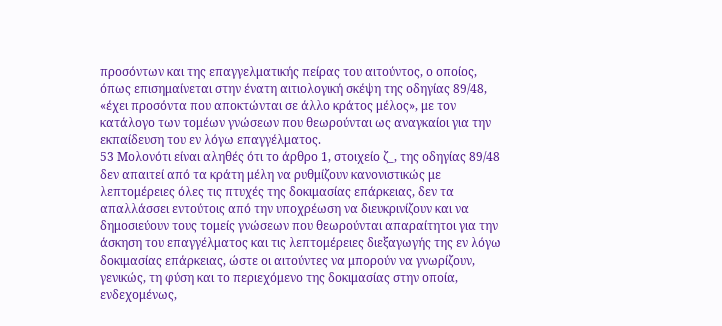προσόντων και της επαγγελματικής πείρας του αιτούντος, ο οποίος, όπως επισημαίνεται στην ένατη αιτιολογική σκέψη της οδηγίας 89/48, «έχει προσόντα που αποκτώνται σε άλλο κράτος μέλος», με τον κατάλογο των τομέων γνώσεων που θεωρούνται ως αναγκαίοι για την εκπαίδευση του εν λόγω επαγγέλματος.
53 Μολονότι είναι αληθές ότι το άρθρο 1, στοιχείο ζ_, της οδηγίας 89/48 δεν απαιτεί από τα κράτη μέλη να ρυθμίζουν κανονιστικώς με λεπτομέρειες όλες τις πτυχές της δοκιμασίας επάρκειας, δεν τα απαλλάσσει εντούτοις από την υποχρέωση να διευκρινίζουν και να δημοσιεύουν τους τομείς γνώσεων που θεωρούνται απαραίτητοι για την άσκηση του επαγγέλματος και τις λεπτομέρειες διεξαγωγής της εν λόγω δοκιμασίας επάρκειας, ώστε οι αιτούντες να μπορούν να γνωρίζουν, γενικώς, τη φύση και το περιεχόμενο της δοκιμασίας στην οποία, ενδεχομένως,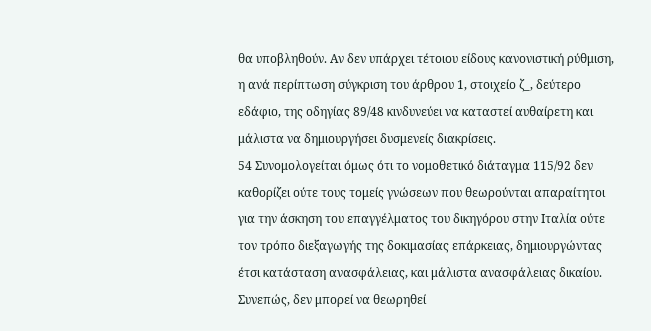θα υποβληθούν. Αν δεν υπάρχει τέτοιου είδους κανονιστική ρύθμιση, η ανά περίπτωση σύγκριση του άρθρου 1, στοιχείο ζ_, δεύτερο εδάφιο, της οδηγίας 89/48 κινδυνεύει να καταστεί αυθαίρετη και μάλιστα να δημιουργήσει δυσμενείς διακρίσεις.
54 Συνομολογείται όμως ότι το νομοθετικό διάταγμα 115/92 δεν καθορίζει ούτε τους τομείς γνώσεων που θεωρούνται απαραίτητοι για την άσκηση του επαγγέλματος του δικηγόρου στην Ιταλία ούτε τον τρόπο διεξαγωγής της δοκιμασίας επάρκειας, δημιουργώντας έτσι κατάσταση ανασφάλειας, και μάλιστα ανασφάλειας δικαίου. Συνεπώς, δεν μπορεί να θεωρηθεί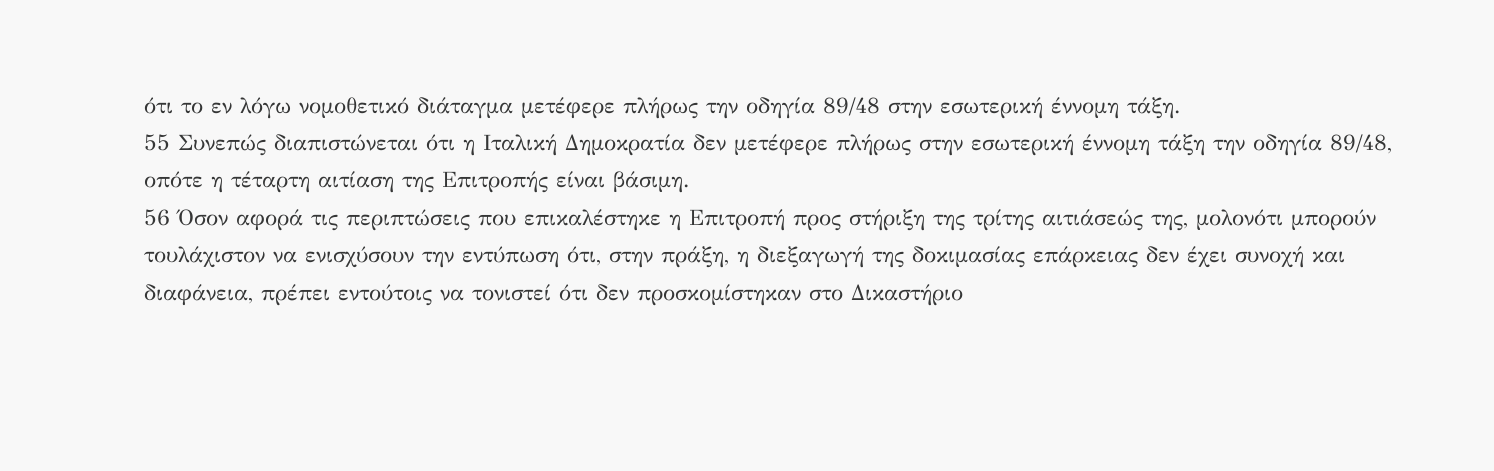ότι το εν λόγω νομοθετικό διάταγμα μετέφερε πλήρως την οδηγία 89/48 στην εσωτερική έννομη τάξη.
55 Συνεπώς διαπιστώνεται ότι η Ιταλική Δημοκρατία δεν μετέφερε πλήρως στην εσωτερική έννομη τάξη την οδηγία 89/48, οπότε η τέταρτη αιτίαση της Επιτροπής είναι βάσιμη.
56 Όσον αφορά τις περιπτώσεις που επικαλέστηκε η Επιτροπή προς στήριξη της τρίτης αιτιάσεώς της, μολονότι μπορούν τουλάχιστον να ενισχύσουν την εντύπωση ότι, στην πράξη, η διεξαγωγή της δοκιμασίας επάρκειας δεν έχει συνοχή και διαφάνεια, πρέπει εντούτοις να τονιστεί ότι δεν προσκομίστηκαν στο Δικαστήριο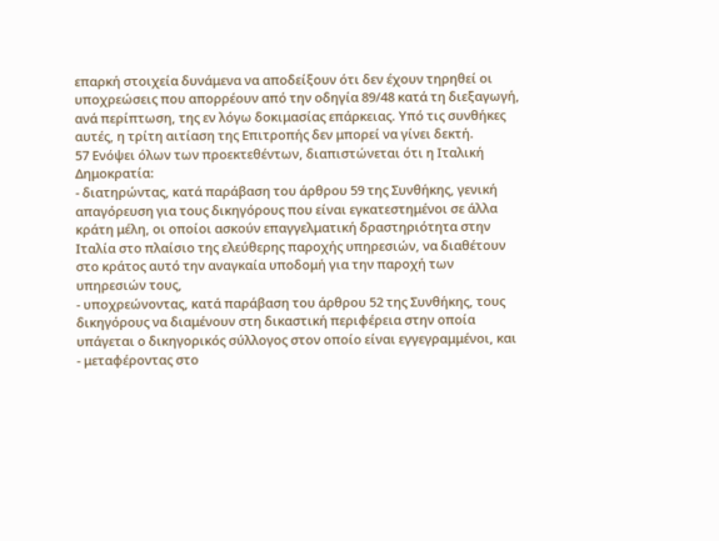επαρκή στοιχεία δυνάμενα να αποδείξουν ότι δεν έχουν τηρηθεί οι υποχρεώσεις που απορρέουν από την οδηγία 89/48 κατά τη διεξαγωγή, ανά περίπτωση, της εν λόγω δοκιμασίας επάρκειας. Υπό τις συνθήκες αυτές, η τρίτη αιτίαση της Επιτροπής δεν μπορεί να γίνει δεκτή.
57 Ενόψει όλων των προεκτεθέντων, διαπιστώνεται ότι η Ιταλική Δημοκρατία:
- διατηρώντας, κατά παράβαση του άρθρου 59 της Συνθήκης, γενική απαγόρευση για τους δικηγόρους που είναι εγκατεστημένοι σε άλλα κράτη μέλη, οι οποίοι ασκούν επαγγελματική δραστηριότητα στην Ιταλία στο πλαίσιο της ελεύθερης παροχής υπηρεσιών, να διαθέτουν στο κράτος αυτό την αναγκαία υποδομή για την παροχή των υπηρεσιών τους,
- υποχρεώνοντας, κατά παράβαση του άρθρου 52 της Συνθήκης, τους δικηγόρους να διαμένουν στη δικαστική περιφέρεια στην οποία υπάγεται ο δικηγορικός σύλλογος στον οποίο είναι εγγεγραμμένοι, και
- μεταφέροντας στο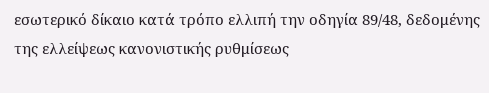εσωτερικό δίκαιο κατά τρόπο ελλιπή την οδηγία 89/48, δεδομένης της ελλείψεως κανονιστικής ρυθμίσεως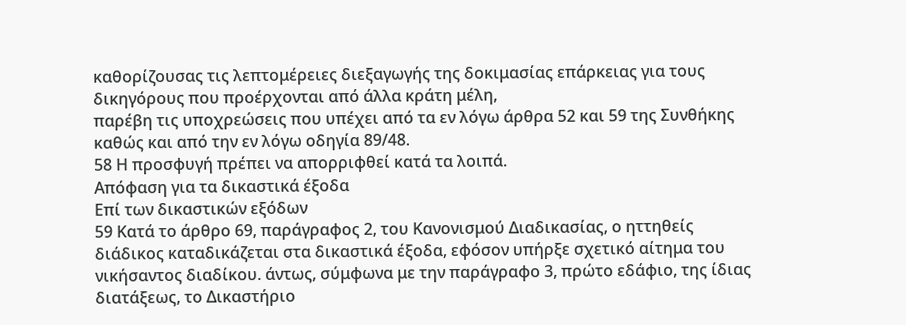καθορίζουσας τις λεπτομέρειες διεξαγωγής της δοκιμασίας επάρκειας για τους δικηγόρους που προέρχονται από άλλα κράτη μέλη,
παρέβη τις υποχρεώσεις που υπέχει από τα εν λόγω άρθρα 52 και 59 της Συνθήκης καθώς και από την εν λόγω οδηγία 89/48.
58 Η προσφυγή πρέπει να απορριφθεί κατά τα λοιπά.
Απόφαση για τα δικαστικά έξοδα
Επί των δικαστικών εξόδων
59 Κατά το άρθρο 69, παράγραφος 2, του Κανονισμού Διαδικασίας, ο ηττηθείς διάδικος καταδικάζεται στα δικαστικά έξοδα, εφόσον υπήρξε σχετικό αίτημα του νικήσαντος διαδίκου. άντως, σύμφωνα με την παράγραφο 3, πρώτο εδάφιο, της ίδιας διατάξεως, το Δικαστήριο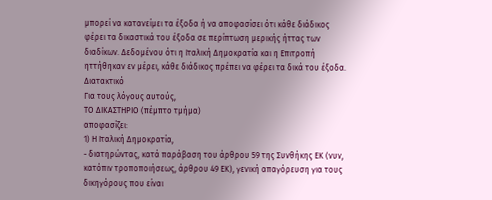μπορεί να κατανείμει τα έξοδα ή να αποφασίσει ότι κάθε διάδικος φέρει τα δικαστικά του έξοδα σε περίπτωση μερικής ήττας των διαδίκων. Δεδομένου ότι η Ιταλική Δημοκρατία και η Επιτροπή ηττήθηκαν εν μέρει, κάθε διάδικος πρέπει να φέρει τα δικά του έξοδα.
Διατακτικό
Για τους λόγους αυτούς,
ΤΟ ΔΙΚΑΣΤΗΡΙΟ (πέμπτο τμήμα)
αποφασίζει:
1) Η Ιταλική Δημοκρατία,
- διατηρώντας, κατά παράβαση του άρθρου 59 της Συνθήκης ΕΚ (νυν, κατόπιν τροποποιήσεως, άρθρου 49 ΕΚ), γενική απαγόρευση για τους δικηγόρους που είναι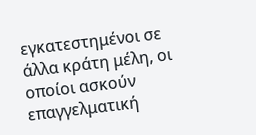εγκατεστημένοι σε άλλα κράτη μέλη, οι οποίοι ασκούν επαγγελματική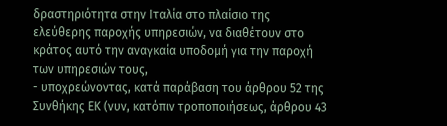δραστηριότητα στην Ιταλία στο πλαίσιο της ελεύθερης παροχής υπηρεσιών, να διαθέτουν στο κράτος αυτό την αναγκαία υποδομή για την παροχή των υπηρεσιών τους,
- υποχρεώνοντας, κατά παράβαση του άρθρου 52 της Συνθήκης ΕΚ (νυν, κατόπιν τροποποιήσεως, άρθρου 43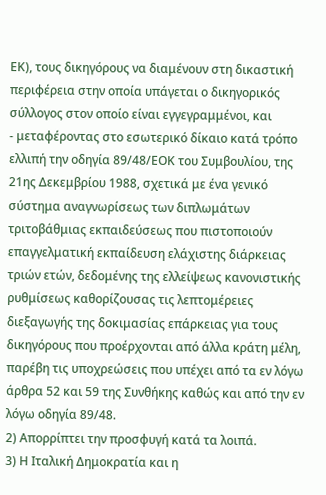ΕΚ), τους δικηγόρους να διαμένουν στη δικαστική περιφέρεια στην οποία υπάγεται ο δικηγορικός σύλλογος στον οποίο είναι εγγεγραμμένοι, και
- μεταφέροντας στο εσωτερικό δίκαιο κατά τρόπο ελλιπή την οδηγία 89/48/ΕΟΚ του Συμβουλίου, της 21ης Δεκεμβρίου 1988, σχετικά με ένα γενικό σύστημα αναγνωρίσεως των διπλωμάτων τριτοβάθμιας εκπαιδεύσεως που πιστοποιούν επαγγελματική εκπαίδευση ελάχιστης διάρκειας τριών ετών, δεδομένης της ελλείψεως κανονιστικής ρυθμίσεως καθορίζουσας τις λεπτομέρειες διεξαγωγής της δοκιμασίας επάρκειας για τους δικηγόρους που προέρχονται από άλλα κράτη μέλη,
παρέβη τις υποχρεώσεις που υπέχει από τα εν λόγω άρθρα 52 και 59 της Συνθήκης καθώς και από την εν λόγω οδηγία 89/48.
2) Απορρίπτει την προσφυγή κατά τα λοιπά.
3) Η Ιταλική Δημοκρατία και η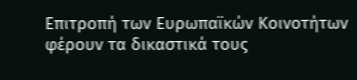Επιτροπή των Ευρωπαϊκών Κοινοτήτων φέρουν τα δικαστικά τους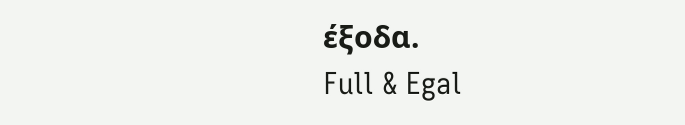έξοδα.
Full & Egal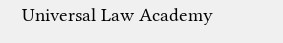Universal Law Academy